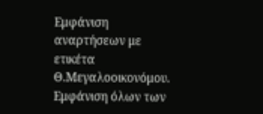Εμφάνιση αναρτήσεων με ετικέτα Θ.Μεγαλοοικονόμου. Εμφάνιση όλων των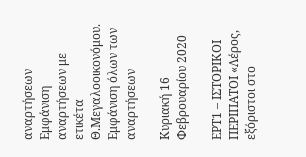αναρτήσεων
Εμφάνιση αναρτήσεων με ετικέτα Θ.Μεγαλοοικονόμου. Εμφάνιση όλων των αναρτήσεων

Κυριακή 16 Φεβρουαρίου 2020

ΕΡΤ1 – ΙΣΤΟΡΙΚΟΙ ΠΕΡΙΠΑΤΟΙ «Λέρος, εξόριστοι στο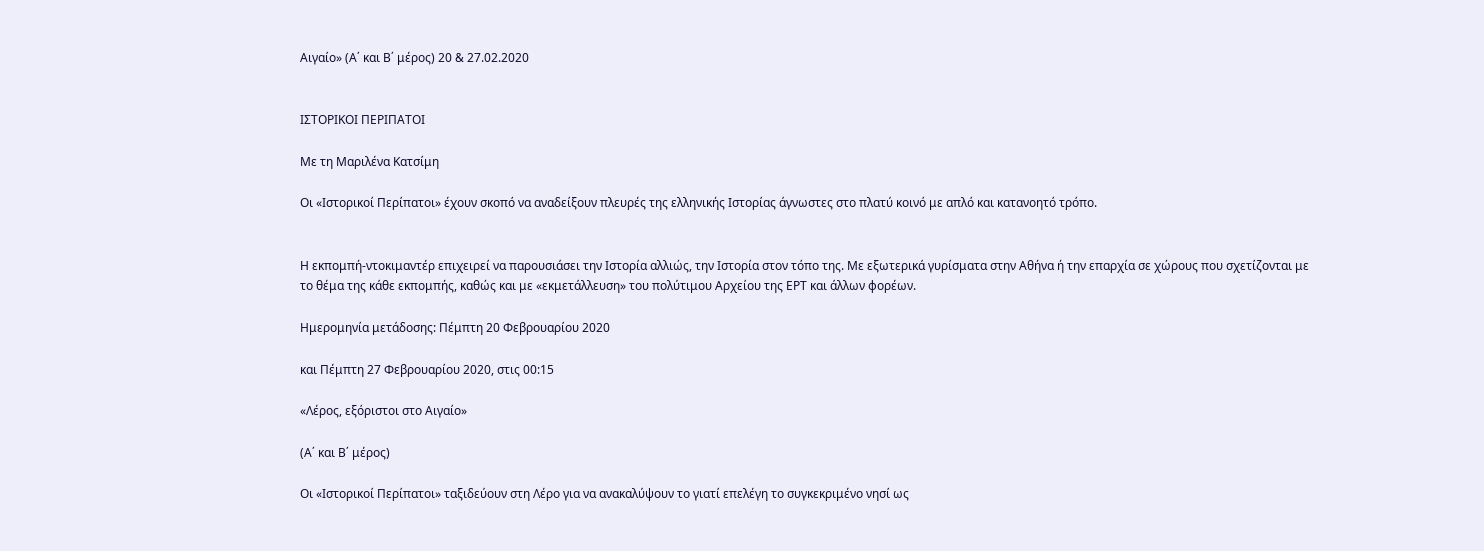Αιγαίο» (Α΄ και Β΄ μέρος) 20 & 27.02.2020


ΙΣΤΟΡΙΚΟΙ ΠΕΡΙΠΑΤΟΙ

Με τη Μαριλένα Κατσίμη

Οι «Ιστορικοί Περίπατοι» έχουν σκοπό να αναδείξουν πλευρές της ελληνικής Ιστορίας άγνωστες στο πλατύ κοινό με απλό και κατανοητό τρόπο.


Η εκπομπή-ντοκιμαντέρ επιχειρεί να παρουσιάσει την Ιστορία αλλιώς, την Ιστορία στον τόπο της. Με εξωτερικά γυρίσματα στην Αθήνα ή την επαρχία σε χώρους που σχετίζονται με το θέμα της κάθε εκπομπής, καθώς και με «εκμετάλλευση» του πολύτιμου Αρχείου της ΕΡΤ και άλλων φορέων.

Ημερομηνία μετάδοσης: Πέμπτη 20 Φεβρουαρίου 2020

και Πέμπτη 27 Φεβρουαρίου 2020, στις 00:15

«Λέρος, εξόριστοι στο Αιγαίο»

(Α΄ και Β΄ μέρος)

Οι «Ιστορικοί Περίπατοι» ταξιδεύουν στη Λέρο για να ανακαλύψουν το γιατί επελέγη το συγκεκριμένο νησί ως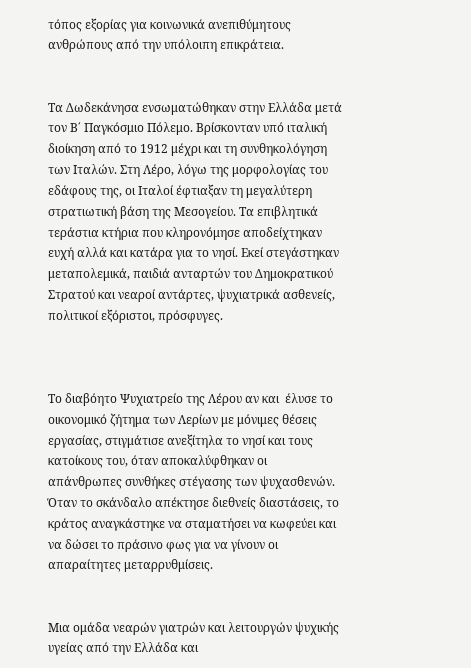τόπος εξορίας για κοινωνικά ανεπιθύμητους ανθρώπους από την υπόλοιπη επικράτεια.


Τα Δωδεκάνησα ενσωματώθηκαν στην Ελλάδα μετά τον Β΄ Παγκόσμιο Πόλεμο. Βρίσκονταν υπό ιταλική διοίκηση από το 1912 μέχρι και τη συνθηκολόγηση των Ιταλών. Στη Λέρο, λόγω της μορφολογίας του εδάφους της, οι Ιταλοί έφτιαξαν τη μεγαλύτερη στρατιωτική βάση της Μεσογείου. Τα επιβλητικά τεράστια κτήρια που κληρονόμησε αποδείχτηκαν ευχή αλλά και κατάρα για το νησί. Εκεί στεγάστηκαν μεταπολεμικά, παιδιά ανταρτών του Δημοκρατικού Στρατού και νεαροί αντάρτες, ψυχιατρικά ασθενείς, πολιτικοί εξόριστοι, πρόσφυγες.



Το διαβόητο Ψυχιατρείο της Λέρου αν και  έλυσε το οικονομικό ζήτημα των Λερίων με μόνιμες θέσεις εργασίας, στιγμάτισε ανεξίτηλα το νησί και τους κατοίκους του, όταν αποκαλύφθηκαν οι απάνθρωπες συνθήκες στέγασης των ψυχασθενών. Όταν το σκάνδαλο απέκτησε διεθνείς διαστάσεις, το κράτος αναγκάστηκε να σταματήσει να κωφεύει και να δώσει το πράσινο φως για να γίνουν οι απαραίτητες μεταρρυθμίσεις.


Μια ομάδα νεαρών γιατρών και λειτουργών ψυχικής υγείας από την Ελλάδα και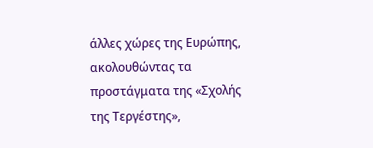άλλες χώρες της Ευρώπης, ακολουθώντας τα προστάγματα της «Σχολής της Τεργέστης»,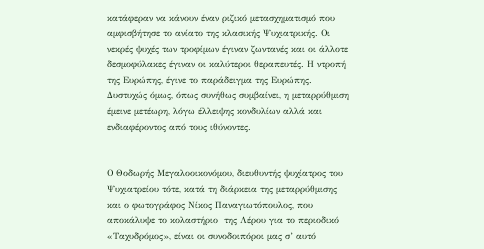κατάφεραν να κάνουν έναν ριζικό μετασχηματισμό που αμφισβήτησε το ανίατο της κλασικής Ψυχιατρικής. Οι νεκρές ψυχές των τροφίμων έγιναν ζωντανές και οι άλλοτε δεσμοφύλακες έγιναν οι καλύτεροι θεραπευτές. Η ντροπή της Ευρώπης, έγινε το παράδειγμα της Ευρώπης.  Δυστυχώς όμως, όπως συνήθως συμβαίνει, η μεταρρύθμιση έμεινε μετέωρη, λόγω έλλειψης κονδυλίων αλλά και ενδιαφέροντος από τους ιθύνοντες.


Ο Θοδωρής Μεγαλοοικονόμου, διευθυντής ψυχίατρος του Ψυχιατρείου τότε, κατά τη διάρκεια της μεταρρύθμισης και ο φωτογράφος Νίκος Παναγιωτόπουλος, που αποκάλυψε το κολαστήριο  της Λέρου για το περιοδικό «Ταχυδρόμος», είναι οι συνοδοιπόροι μας σ’ αυτό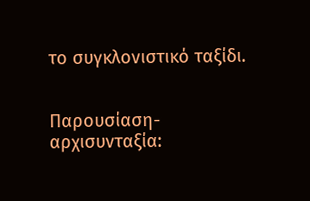το συγκλονιστικό ταξίδι.


Παρουσίαση- αρχισυνταξία: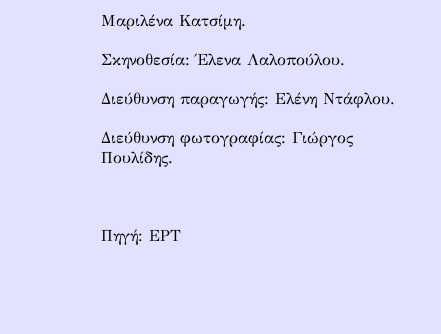Μαριλένα Κατσίμη.

Σκηνοθεσία: Έλενα Λαλοπούλου.

Διεύθυνση παραγωγής: Ελένη Ντάφλου.

Διεύθυνση φωτογραφίας: Γιώργος Πουλίδης.



Πηγή: ΕΡΤ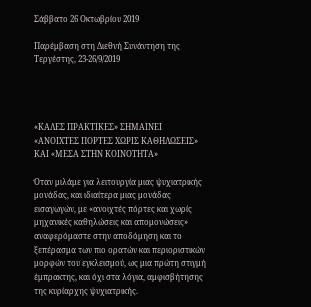Σάββατο 26 Οκτωβρίου 2019

Παρέμβαση στη Διεθνή Συνάντηση της Τεργέστης, 23-26/9/2019




«ΚΑΛΕΣ ΠΡΑΚΤΙΚΕΣ» ΣΗΜΑΙΝΕΙ «ΑΝΟΙΧΤΕΣ ΠΟΡΤΕΣ ΧΩΡΙΣ ΚΑΘΗΛΩΣΕΙΣ» ΚΑΙ «ΜΕΣΑ ΣΤΗΝ ΚΟΙΝΟΤΗΤΑ»

Όταν μιλάμε για λειτουργία μιας ψυχιατρικής μονάδας, και ιδιαίτερα μιας μονάδας εισαγωγών, με «ανοιχτές πόρτες και χωρίς μηχανικές καθηλώσεις και απομονώσεις» αναφερόμαστε στην αποδόμηση και το ξεπέρασμα των πιο ορατών και περιοριστικών μορφών του εγκλεισμού, ως μια πρώτη στιγμή έμπρακτης, και όχι στα λόγια, αμφισβήτησης της κυρίαρχης ψυχιατρικής.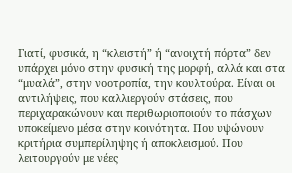Γιατί, φυσικά, η “κλειστή” ή “ανοιχτή πόρτα” δεν υπάρχει μόνο στην φυσική της μορφή, αλλά και στα “μυαλά”, στην νοοτροπία, την κουλτούρα. Είναι οι αντιλήψεις, που καλλιεργούν στάσεις, που περιχαρακώνουν και περιθωριοποιούν το πάσχων υποκείμενο μέσα στην κοινότητα. Που υψώνουν κριτήρια συμπερίληψης ή αποκλεισμού. Που λειτουργούν με νέες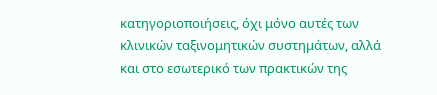κατηγοριοποιήσεις, όχι μόνο αυτές των κλινικών ταξινομητικών συστημάτων, αλλά και στο εσωτερικό των πρακτικών της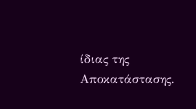ίδιας της Αποκατάστασης.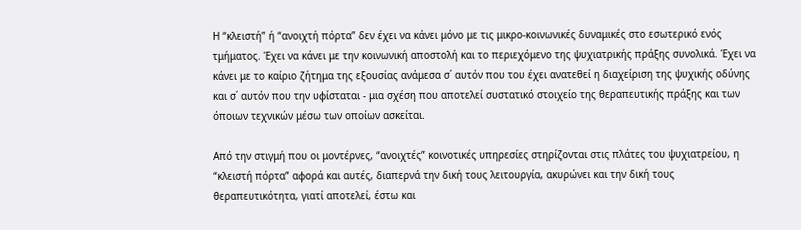Η “κλειστή” ή “ανοιχτή πόρτα” δεν έχει να κάνει μόνο με τις μικρο-κοινωνικές δυναμικές στο εσωτερικό ενός τμήματος. Έχει να κάνει με την κοινωνική αποστολή και το περιεχόμενο της ψυχιατρικής πράξης συνολικά. Έχει να κάνει με το καίριο ζήτημα της εξουσίας ανάμεσα σ΄ αυτόν που του έχει ανατεθεί η διαχείριση της ψυχικής οδύνης και σ΄ αυτόν που την υφίσταται - μια σχέση που αποτελεί συστατικό στοιχείο της θεραπευτικής πράξης και των όποιων τεχνικών μέσω των οποίων ασκείται.

Από την στιγμή που οι μοντέρνες, “ανοιχτές” κοινοτικές υπηρεσίες στηρίζονται στις πλάτες του ψυχιατρείου, η “κλειστή πόρτα” αφορά και αυτές, διαπερνά την δική τους λειτουργία, ακυρώνει και την δική τους θεραπευτικότητα, γιατί αποτελεί, έστω και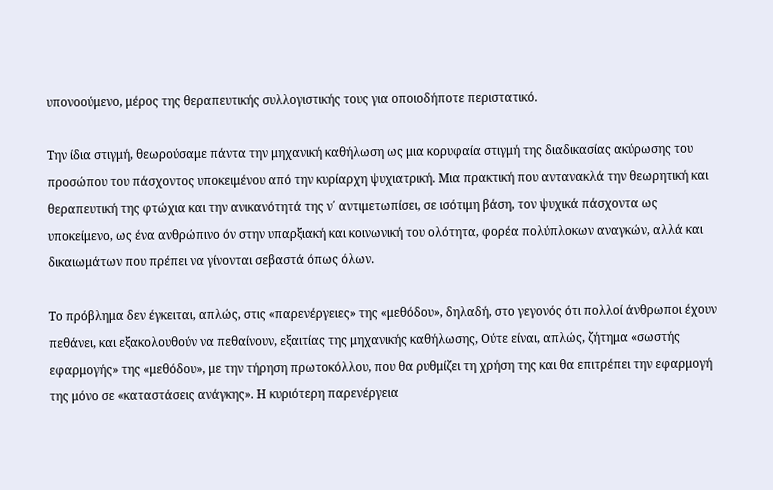υπονοούμενο, μέρος της θεραπευτικής συλλογιστικής τους για οποιοδήποτε περιστατικό.

Την ίδια στιγμή, θεωρούσαμε πάντα την μηχανική καθήλωση ως μια κορυφαία στιγμή της διαδικασίας ακύρωσης του προσώπου του πάσχοντος υποκειμένου από την κυρίαρχη ψυχιατρική. Μια πρακτική που αντανακλά την θεωρητική και θεραπευτική της φτώχια και την ανικανότητά της ν΄ αντιμετωπίσει, σε ισότιμη βάση, τον ψυχικά πάσχοντα ως υποκείμενο, ως ένα ανθρώπινο όν στην υπαρξιακή και κοινωνική του ολότητα, φορέα πολύπλοκων αναγκών, αλλά και δικαιωμάτων που πρέπει να γίνονται σεβαστά όπως όλων.

Το πρόβλημα δεν έγκειται, απλώς, στις «παρενέργειες» της «μεθόδου», δηλαδή, στο γεγονός ότι πολλοί άνθρωποι έχουν πεθάνει, και εξακολουθούν να πεθαίνουν, εξαιτίας της μηχανικής καθήλωσης, Ούτε είναι, απλώς, ζήτημα «σωστής εφαρμογής» της «μεθόδου», με την τήρηση πρωτοκόλλου, που θα ρυθμίζει τη χρήση της και θα επιτρέπει την εφαρμογή της μόνο σε «καταστάσεις ανάγκης». Η κυριότερη παρενέργεια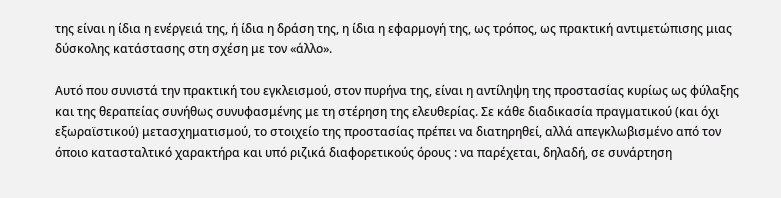της είναι η ίδια η ενέργειά της, ή ίδια η δράση της, η ίδια η εφαρμογή της, ως τρόπος, ως πρακτική αντιμετώπισης μιας δύσκολης κατάστασης στη σχέση με τον «άλλο».

Αυτό που συνιστά την πρακτική του εγκλεισμού, στον πυρήνα της, είναι η αντίληψη της προστασίας κυρίως ως φύλαξης και της θεραπείας συνήθως συνυφασμένης με τη στέρηση της ελευθερίας. Σε κάθε διαδικασία πραγματικού (και όχι εξωραϊστικού) μετασχηματισμού, το στοιχείο της προστασίας πρέπει να διατηρηθεί, αλλά απεγκλωβισμένο από τον όποιο κατασταλτικό χαρακτήρα και υπό ριζικά διαφορετικούς όρους : να παρέχεται, δηλαδή, σε συνάρτηση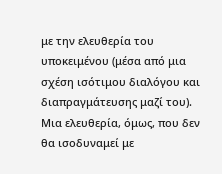με την ελευθερία του υποκειμένου (μέσα από μια σχέση ισότιμου διαλόγου και διαπραγμάτευσης μαζί του). Μια ελευθερία, όμως, που δεν θα ισοδυναμεί με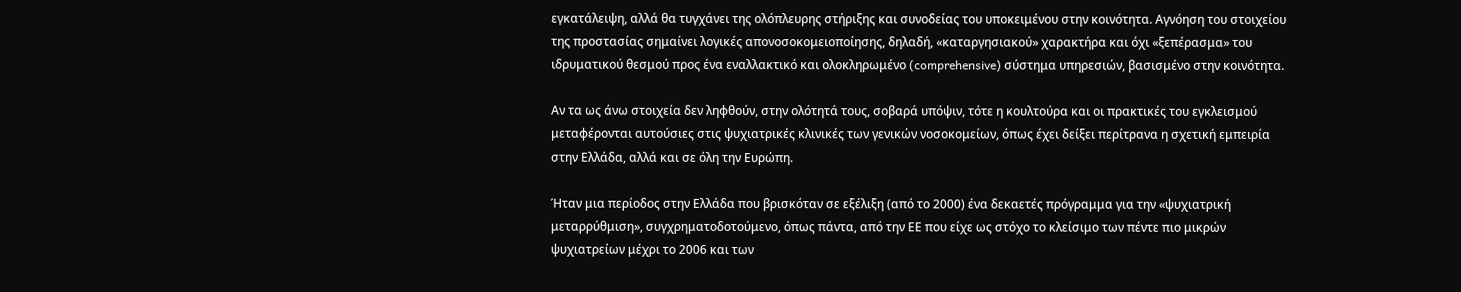εγκατάλειψη, αλλά θα τυγχάνει της ολόπλευρης στήριξης και συνοδείας του υποκειμένου στην κοινότητα. Αγνόηση του στοιχείου της προστασίας σημαίνει λογικές απονοσοκομειοποίησης, δηλαδή, «καταργησιακού» χαρακτήρα και όχι «ξεπέρασμα» του ιδρυματικού θεσμού προς ένα εναλλακτικό και ολοκληρωμένο (comprehensive) σύστημα υπηρεσιών, βασισμένο στην κοινότητα.

Αν τα ως άνω στοιχεία δεν ληφθούν, στην ολότητά τους, σοβαρά υπόψιν, τότε η κουλτούρα και οι πρακτικές του εγκλεισμού μεταφέρονται αυτούσιες στις ψυχιατρικές κλινικές των γενικών νοσοκομείων, όπως έχει δείξει περίτρανα η σχετική εμπειρία στην Ελλάδα, αλλά και σε όλη την Ευρώπη.

Ήταν μια περίοδος στην Ελλάδα που βρισκόταν σε εξέλιξη (από το 2000) ένα δεκαετές πρόγραμμα για την «ψυχιατρική μεταρρύθμιση», συγχρηματοδοτούμενο, όπως πάντα, από την ΕΕ που είχε ως στόχο το κλείσιμο των πέντε πιο μικρών ψυχιατρείων μέχρι το 2006 και των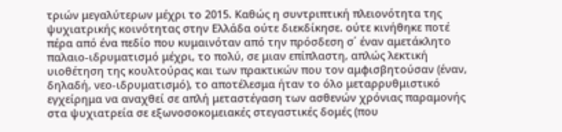τριών μεγαλύτερων μέχρι το 2015. Καθώς η συντριπτική πλειονότητα της ψυχιατρικής κοινότητας στην Ελλάδα ούτε διεκδίκησε. ούτε κινήθηκε ποτέ πέρα από ένα πεδίο που κυμαινόταν από την πρόσδεση σ΄ έναν αμετάκλητο παλαιο-ιδρυματισμό μέχρι, το πολύ, σε μιαν επίπλαστη, απλώς λεκτική υιοθέτηση της κουλτούρας και των πρακτικών που τον αμφισβητούσαν (έναν, δηλαδή, νεο-ιδρυματισμό), το αποτέλεσμα ήταν το όλο μεταρρυθμιστικό εγχείρημα να αναχθεί σε απλή μεταστέγαση των ασθενών χρόνιας παραμονής στα ψυχιατρεία σε εξωνοσοκομειακές στεγαστικές δομές (που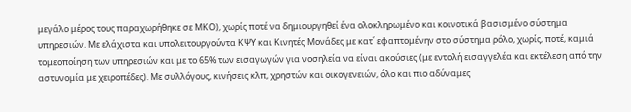μεγάλο μέρος τους παραχωρήθηκε σε ΜΚΟ), χωρίς ποτέ να δημιουργηθεί ένα ολοκληρωμένο και κοινοτικά βασισμένο σύστημα υπηρεσιών. Με ελάχιστα και υπολειτουργούντα ΚΨΥ και Κινητές Μονάδες με κατ΄ εφαπτομένην στο σύστημα ρόλο, χωρίς, ποτέ, καμιά τομεοποίηση των υπηρεσιών και με το 65% των εισαγωγών για νοσηλεία να είναι ακούσιες (με εντολή εισαγγελέα και εκτέλεση από την αστυνομία με χειροπέδες). Με συλλόγους, κινήσεις κλπ, χρηστών και οικογενειών, όλο και πιο αδύναμες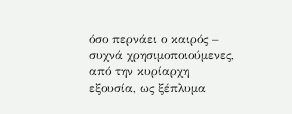όσο περνάει ο καιρός – συχνά χρησιμοποιούμενες, από την κυρίαρχη εξουσία, ως ξέπλυμα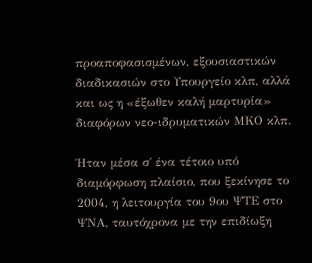προαποφασισμένων, εξουσιαστικών διαδικασιών στο Υπουργείο κλπ, αλλά και ως η «έξωθεν καλή μαρτυρία» διαφόρων νεο-ιδρυματικών ΜΚΟ κλπ.

Ήταν μέσα σ΄ ένα τέτοιο υπό διαμόρφωση πλαίσιο, που ξεκίνησε το 2004, η λειτουργία του 9ου ΨΤΕ στο ΨΝΑ, ταυτόχρονα με την επιδίωξη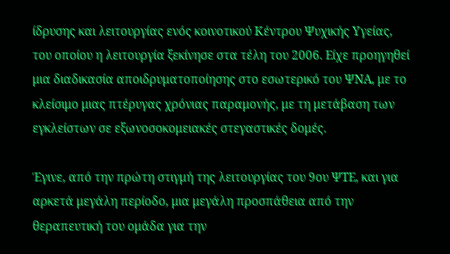ίδρυσης και λειτουργίας ενός κοινοτικού Κέντρου Ψυχικής Υγείας, του οποίου η λειτουργία ξεκίνησε στα τέλη του 2006. Είχε προηγηθεί μια διαδικασία αποιδρυματοποίησης στο εσωτερικό του ΨΝΑ, με το κλείσιμο μιας πτέρυγας χρόνιας παραμονής, με τη μετάβαση των εγκλείστων σε εξωνοσοκομειακές στεγαστικές δομές.

Έγινε, από την πρώτη στιγμή της λειτουργίας του 9ου ΨΤΕ, και για αρκετά μεγάλη περίοδο, μια μεγάλη προσπάθεια από την θεραπευτική του ομάδα για την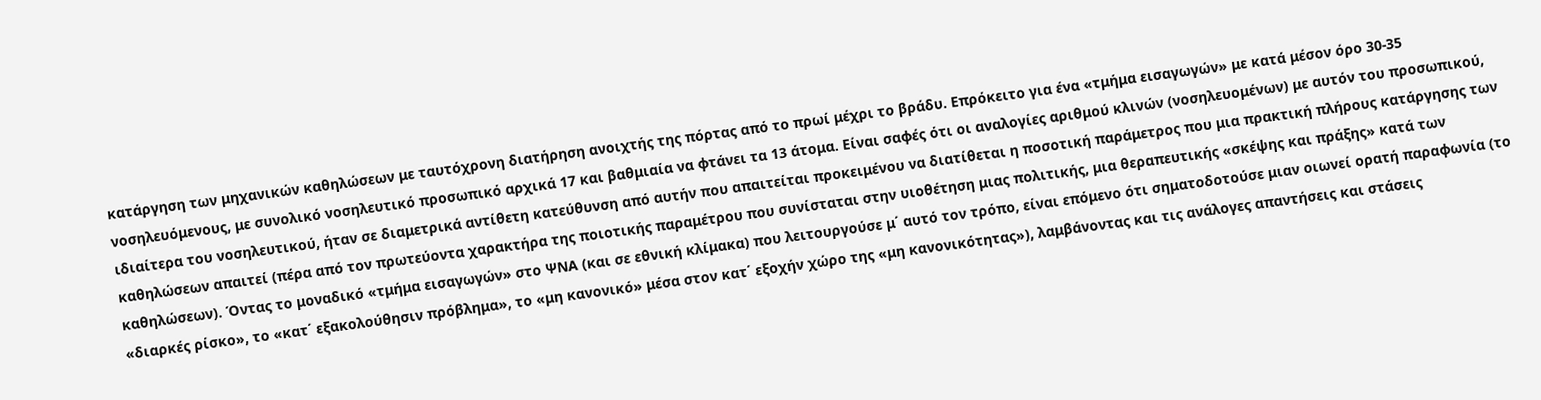κατάργηση των μηχανικών καθηλώσεων με ταυτόχρονη διατήρηση ανοιχτής της πόρτας από το πρωί μέχρι το βράδυ. Επρόκειτο για ένα «τμήμα εισαγωγών» με κατά μέσον όρο 30-35 νοσηλευόμενους, με συνολικό νοσηλευτικό προσωπικό αρχικά 17 και βαθμιαία να φτάνει τα 13 άτομα. Είναι σαφές ότι οι αναλογίες αριθμού κλινών (νοσηλευομένων) με αυτόν του προσωπικού, ιδιαίτερα του νοσηλευτικού, ήταν σε διαμετρικά αντίθετη κατεύθυνση από αυτήν που απαιτείται προκειμένου να διατίθεται η ποσοτική παράμετρος που μια πρακτική πλήρους κατάργησης των καθηλώσεων απαιτεί (πέρα από τον πρωτεύοντα χαρακτήρα της ποιοτικής παραμέτρου που συνίσταται στην υιοθέτηση μιας πολιτικής, μια θεραπευτικής «σκέψης και πράξης» κατά των καθηλώσεων). Όντας το μοναδικό «τμήμα εισαγωγών» στο ΨΝΑ (και σε εθνική κλίμακα) που λειτουργούσε μ΄ αυτό τον τρόπο, είναι επόμενο ότι σηματοδοτούσε μιαν οιωνεί ορατή παραφωνία (το «διαρκές ρίσκο», το «κατ΄ εξακολούθησιν πρόβλημα», το «μη κανονικό» μέσα στον κατ΄ εξοχήν χώρο της «μη κανονικότητας»), λαμβάνοντας και τις ανάλογες απαντήσεις και στάσεις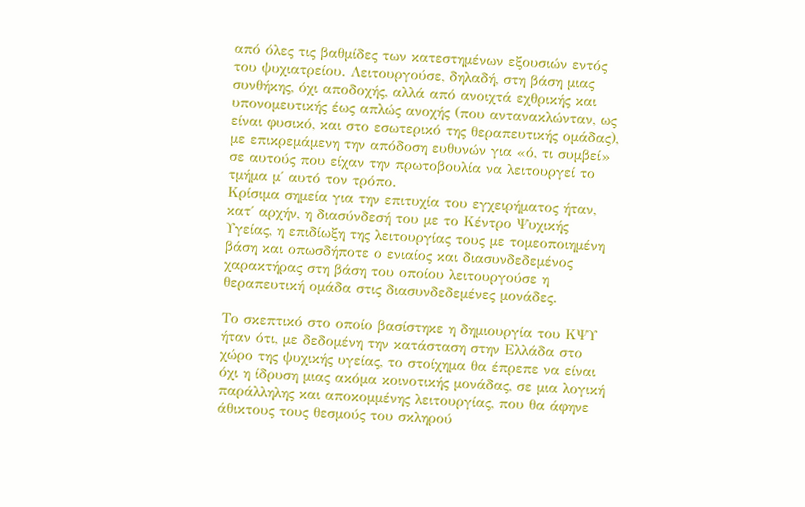από όλες τις βαθμίδες των κατεστημένων εξουσιών εντός του ψυχιατρείου. Λειτουργούσε, δηλαδή, στη βάση μιας συνθήκης, όχι αποδοχής, αλλά από ανοιχτά εχθρικής και υπονομευτικής έως απλώς ανοχής (που αντανακλώνταν, ως είναι φυσικό, και στο εσωτερικό της θεραπευτικής ομάδας), με επικρεμάμενη την απόδοση ευθυνών για «ό, τι συμβεί» σε αυτούς που είχαν την πρωτοβουλία να λειτουργεί το τμήμα μ΄ αυτό τον τρόπο.
Κρίσιμα σημεία για την επιτυχία του εγχειρήματος ήταν, κατ΄ αρχήν, η διασύνδεσή του με το Κέντρο Ψυχικής Υγείας, η επιδίωξη της λειτουργίας τους με τομεοποιημένη βάση και οπωσδήποτε ο ενιαίος και διασυνδεδεμένος χαρακτήρας στη βάση του οποίου λειτουργούσε η θεραπευτική ομάδα στις διασυνδεδεμένες μονάδες.

Το σκεπτικό στο οποίο βασίστηκε η δημιουργία του ΚΨΥ ήταν ότι, με δεδομένη την κατάσταση στην Ελλάδα στο χώρο της ψυχικής υγείας, το στοίχημα θα έπρεπε να είναι όχι η ίδρυση μιας ακόμα κοινοτικής μονάδας, σε μια λογική παράλληλης και αποκομμένης λειτουργίας, που θα άφηνε άθικτους τους θεσμούς του σκληρού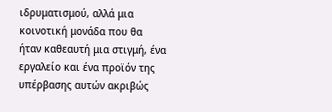ιδρυματισμού, αλλά μια κοινοτική μονάδα που θα ήταν καθεαυτή μια στιγμή, ένα εργαλείο και ένα προϊόν της υπέρβασης αυτών ακριβώς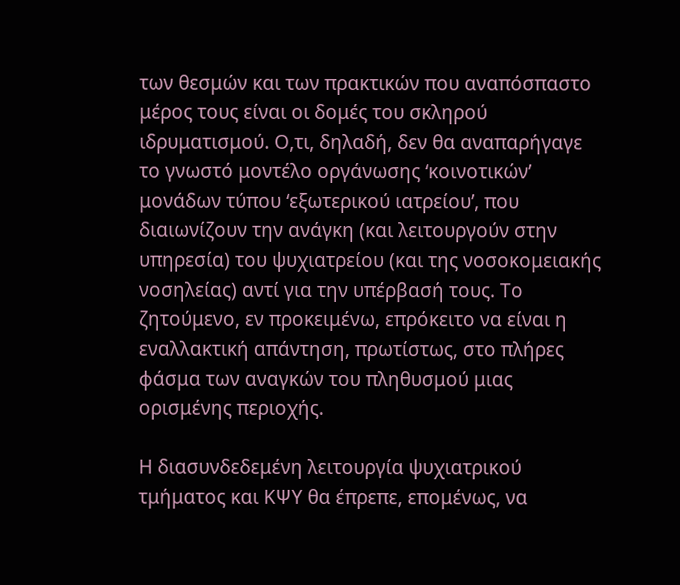των θεσμών και των πρακτικών που αναπόσπαστο μέρος τους είναι οι δομές του σκληρού ιδρυματισμού. Ο,τι, δηλαδή, δεν θα αναπαρήγαγε το γνωστό μοντέλο οργάνωσης ‘κοινοτικών’ μονάδων τύπου ‘εξωτερικού ιατρείου’, που διαιωνίζουν την ανάγκη (και λειτουργούν στην υπηρεσία) του ψυχιατρείου (και της νοσοκομειακής νοσηλείας) αντί για την υπέρβασή τους. Το ζητούμενο, εν προκειμένω, επρόκειτο να είναι η εναλλακτική απάντηση, πρωτίστως, στο πλήρες φάσμα των αναγκών του πληθυσμού μιας ορισμένης περιοχής.

Η διασυνδεδεμένη λειτουργία ψυχιατρικού τμήματος και ΚΨΥ θα έπρεπε, επομένως, να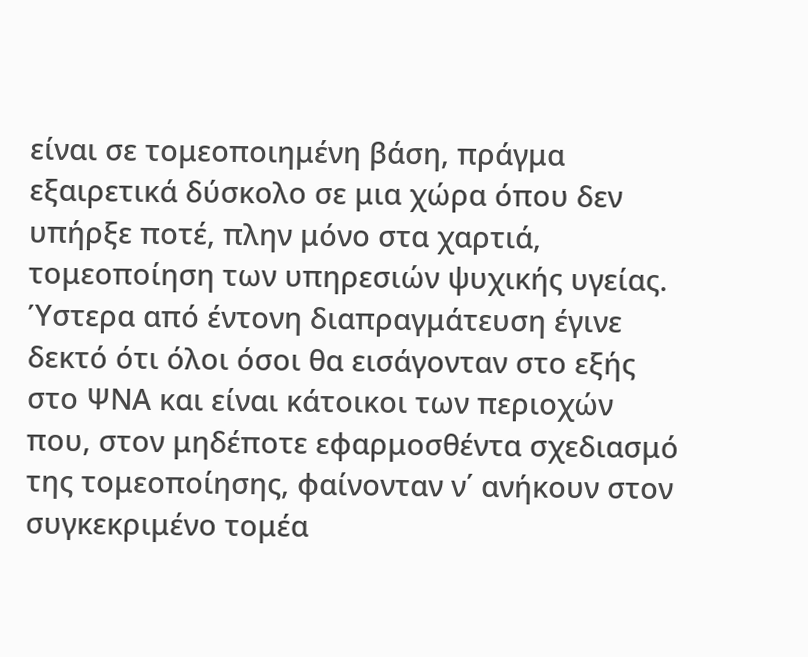είναι σε τομεοποιημένη βάση, πράγμα εξαιρετικά δύσκολο σε μια χώρα όπου δεν υπήρξε ποτέ, πλην μόνο στα χαρτιά, τομεοποίηση των υπηρεσιών ψυχικής υγείας. Ύστερα από έντονη διαπραγμάτευση έγινε δεκτό ότι όλοι όσοι θα εισάγονταν στο εξής στο ΨΝΑ και είναι κάτοικοι των περιοχών που, στον μηδέποτε εφαρμοσθέντα σχεδιασμό της τομεοποίησης, φαίνονταν ν΄ ανήκουν στον συγκεκριμένο τομέα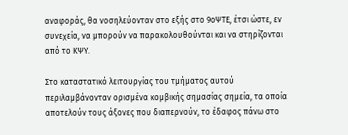αναφοράς, θα νοσηλεύονταν στο εξής στο 9οΨΤΕ, έτσι ώστε, εν συνεχεία, να μπορούν να παρακολουθούνται και να στηρίζονται από το ΚΨΥ.

Στο καταστατικό λειτουργίας του τμήματος αυτού περιλαμβάνονταν ορισμένα κομβικής σημασίας σημεία, τα οποία αποτελούν τους άξονες που διαπερνούν, το έδαφος πάνω στο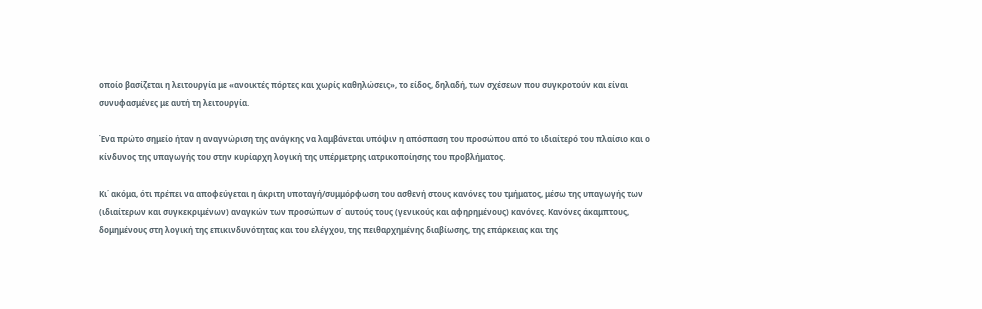οποίο βασίζεται η λειτουργία με «ανοικτές πόρτες και χωρίς καθηλώσεις», το είδος, δηλαδή, των σχέσεων που συγκροτούν και είναι συνυφασμένες με αυτή τη λειτουργία.

Ένα πρώτο σημείο ήταν η αναγνώριση της ανάγκης να λαμβάνεται υπόψιν η απόσπαση του προσώπου από το ιδιαίτερό του πλαίσιο και ο κίνδυνος της υπαγωγής του στην κυρίαρχη λογική της υπέρμετρης ιατρικοποίησης του προβλήματος.

Κι΄ ακόμα, ότι πρέπει να αποφεύγεται η άκριτη υποταγή/συμμόρφωση του ασθενή στους κανόνες του τμήματος, μέσω της υπαγωγής των (ιδιαίτερων και συγκεκριμένων) αναγκών των προσώπων σ΄ αυτούς τους (γενικούς και αφηρημένους) κανόνες. Κανόνες άκαμπτους, δομημένους στη λογική της επικινδυνότητας και του ελέγχου, της πειθαρχημένης διαβίωσης, της επάρκειας και της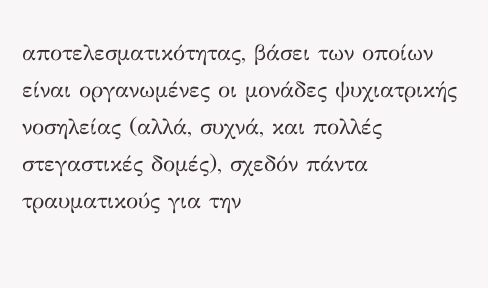αποτελεσματικότητας, βάσει των οποίων είναι οργανωμένες οι μονάδες ψυχιατρικής νοσηλείας (αλλά, συχνά, και πολλές στεγαστικές δομές), σχεδόν πάντα τραυματικούς για την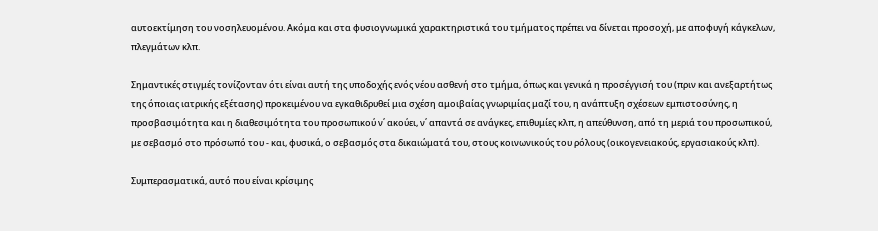αυτοεκτίμηση του νοσηλευομένου. Ακόμα και στα φυσιογνωμικά χαρακτηριστικά του τμήματος πρέπει να δίνεται προσοχή, με αποφυγή κάγκελων, πλεγμάτων κλπ.

Σημαντικές στιγμές τονίζονταν ότι είναι αυτή της υποδοχής ενός νέου ασθενή στο τμήμα, όπως και γενικά η προσέγγισή του (πριν και ανεξαρτήτως της όποιας ιατρικής εξέτασης) προκειμένου να εγκαθιδρυθεί μια σχέση αμοιβαίας γνωριμίας μαζί του, η ανάπτυξη σχέσεων εμπιστοσύνης, η προσβασιμότητα και η διαθεσιμότητα του προσωπικού ν΄ ακούει, ν΄ απαντά σε ανάγκες, επιθυμίες κλπ, η απεύθυνση, από τη μεριά του προσωπικού, με σεβασμό στο πρόσωπό του - και, φυσικά, ο σεβασμός στα δικαιώματά του, στους κοινωνικούς του ρόλους (οικογενειακούς, εργασιακούς κλπ).

Συμπερασματικά, αυτό που είναι κρίσιμης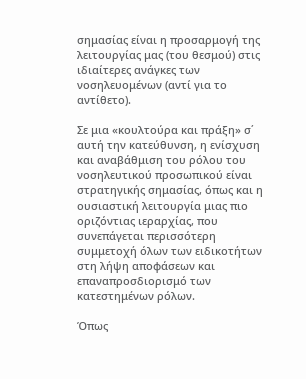σημασίας είναι η προσαρμογή της λειτουργίας μας (του θεσμού) στις ιδιαίτερες ανάγκες των νοσηλευομένων (αντί για το αντίθετο).

Σε μια «κουλτούρα και πράξη» σ΄ αυτή την κατεύθυνση, η ενίσχυση και αναβάθμιση του ρόλου του νοσηλευτικού προσωπικού είναι στρατηγικής σημασίας, όπως και η ουσιαστική λειτουργία μιας πιο οριζόντιας ιεραρχίας, που συνεπάγεται περισσότερη συμμετοχή όλων των ειδικοτήτων στη λήψη αποφάσεων και επαναπροσδιορισμό των κατεστημένων ρόλων.

Όπως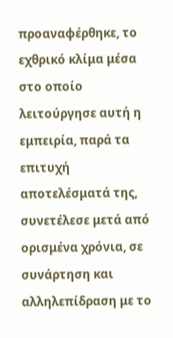προαναφέρθηκε, το εχθρικό κλίμα μέσα στο οποίο λειτούργησε αυτή η εμπειρία, παρά τα επιτυχή αποτελέσματά της, συνετέλεσε μετά από ορισμένα χρόνια, σε συνάρτηση και αλληλεπίδραση με το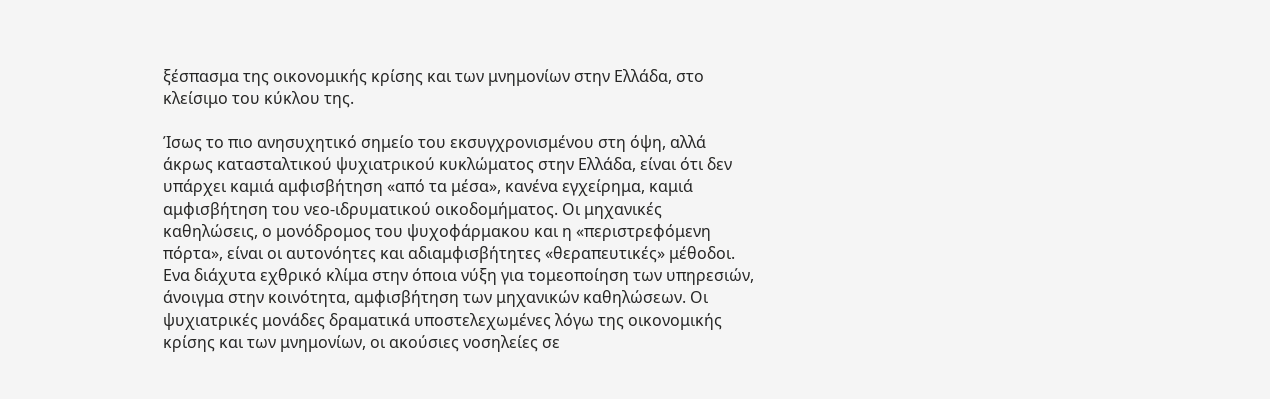ξέσπασμα της οικονομικής κρίσης και των μνημονίων στην Ελλάδα, στο κλείσιμο του κύκλου της.

Ίσως το πιο ανησυχητικό σημείο του εκσυγχρονισμένου στη όψη, αλλά άκρως κατασταλτικού ψυχιατρικού κυκλώματος στην Ελλάδα, είναι ότι δεν υπάρχει καμιά αμφισβήτηση «από τα μέσα», κανένα εγχείρημα, καμιά αμφισβήτηση του νεο-ιδρυματικού οικοδομήματος. Οι μηχανικές καθηλώσεις, ο μονόδρομος του ψυχοφάρμακου και η «περιστρεφόμενη πόρτα», είναι οι αυτονόητες και αδιαμφισβήτητες «θεραπευτικές» μέθοδοι. Ενα διάχυτα εχθρικό κλίμα στην όποια νύξη για τομεοποίηση των υπηρεσιών, άνοιγμα στην κοινότητα, αμφισβήτηση των μηχανικών καθηλώσεων. Οι ψυχιατρικές μονάδες δραματικά υποστελεχωμένες λόγω της οικονομικής κρίσης και των μνημονίων, οι ακούσιες νοσηλείες σε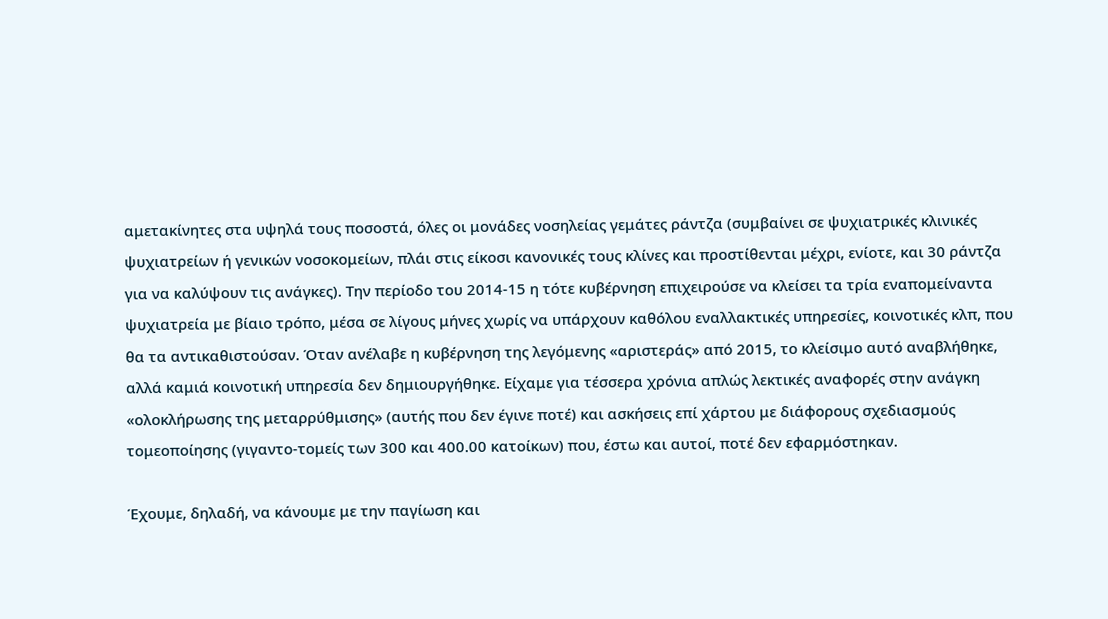αμετακίνητες στα υψηλά τους ποσοστά, όλες οι μονάδες νοσηλείας γεμάτες ράντζα (συμβαίνει σε ψυχιατρικές κλινικές ψυχιατρείων ή γενικών νοσοκομείων, πλάι στις είκοσι κανονικές τους κλίνες και προστίθενται μέχρι, ενίοτε, και 30 ράντζα για να καλύψουν τις ανάγκες). Την περίοδο του 2014-15 η τότε κυβέρνηση επιχειρούσε να κλείσει τα τρία εναπομείναντα ψυχιατρεία με βίαιο τρόπο, μέσα σε λίγους μήνες χωρίς να υπάρχουν καθόλου εναλλακτικές υπηρεσίες, κοινοτικές κλπ, που θα τα αντικαθιστούσαν. Όταν ανέλαβε η κυβέρνηση της λεγόμενης «αριστεράς» από 2015, το κλείσιμο αυτό αναβλήθηκε, αλλά καμιά κοινοτική υπηρεσία δεν δημιουργήθηκε. Είχαμε για τέσσερα χρόνια απλώς λεκτικές αναφορές στην ανάγκη «ολοκλήρωσης της μεταρρύθμισης» (αυτής που δεν έγινε ποτέ) και ασκήσεις επί χάρτου με διάφορους σχεδιασμούς τομεοποίησης (γιγαντο-τομείς των 300 και 400.00 κατοίκων) που, έστω και αυτοί, ποτέ δεν εφαρμόστηκαν.

Έχουμε, δηλαδή, να κάνουμε με την παγίωση και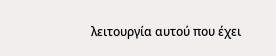λειτουργία αυτού που έχει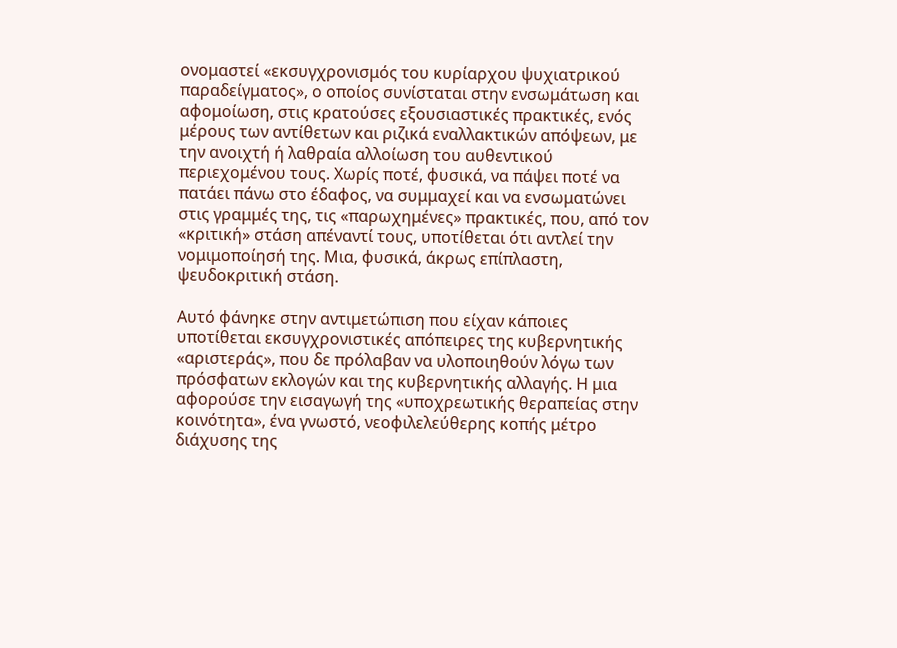ονομαστεί «εκσυγχρονισμός του κυρίαρχου ψυχιατρικού παραδείγματος», ο οποίος συνίσταται στην ενσωμάτωση και αφομοίωση, στις κρατούσες εξουσιαστικές πρακτικές, ενός μέρους των αντίθετων και ριζικά εναλλακτικών απόψεων, με την ανοιχτή ή λαθραία αλλοίωση του αυθεντικού περιεχομένου τους. Χωρίς ποτέ, φυσικά, να πάψει ποτέ να πατάει πάνω στο έδαφος, να συμμαχεί και να ενσωματώνει στις γραμμές της, τις «παρωχημένες» πρακτικές, που, από τον «κριτική» στάση απέναντί τους, υποτίθεται ότι αντλεί την νομιμοποίησή της. Μια, φυσικά, άκρως επίπλαστη, ψευδοκριτική στάση.

Αυτό φάνηκε στην αντιμετώπιση που είχαν κάποιες υποτίθεται εκσυγχρονιστικές απόπειρες της κυβερνητικής «αριστεράς», που δε πρόλαβαν να υλοποιηθούν λόγω των πρόσφατων εκλογών και της κυβερνητικής αλλαγής. Η μια αφορούσε την εισαγωγή της «υποχρεωτικής θεραπείας στην κοινότητα», ένα γνωστό, νεοφιλελεύθερης κοπής μέτρο διάχυσης της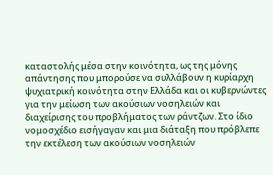καταστολής μέσα στην κοινότητα, ως της μόνης απάντησης που μπορούσε να συλλάβουν η κυρίαρχη ψυχιατρική κοινότητα στην Ελλάδα και οι κυβερνώντες για την μείωση των ακούσιων νοσηλειών και διαχείρισης του προβλήματος των ράντζων. Στο ίδιο νομοσχέδιο εισήγαγαν και μια διάταξη που πρόβλεπε την εκτέλεση των ακούσιων νοσηλειών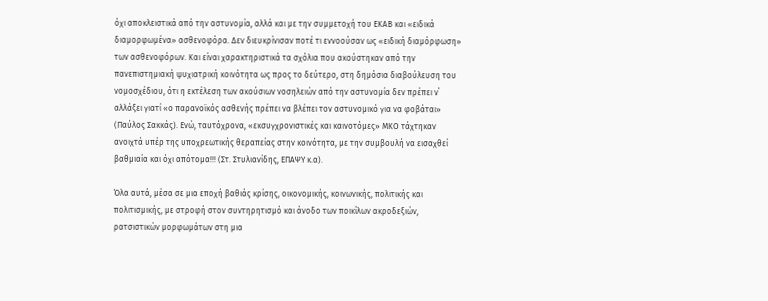όχι αποκλειστικά από την αστυνομία, αλλά και με την συμμετοχή του ΕΚΑΒ και «ειδικά διαμορφωμένα» ασθενοφόρα. Δεν διευκρίνισαν ποτέ τι εννοούσαν ως «ειδική διαμόρφωση» των ασθενοφόρων. Και είναι χαρακτηριστικά τα σχόλια που ακούστηκαν από την πανεπιστημιακή ψυχιατρική κοινότητα ως προς το δεύτερο, στη δημόσια διαβούλευση του νομοσχέδιου, ότι η εκτέλεση των ακούσιων νοσηλειών από την αστυνομία δεν πρέπει ν΄ αλλάξει γιατί «ο παρανοϊκός ασθενής πρέπει να βλέπει τον αστυνομικό για να φοβάται» (Παύλος Σακκάς). Ενώ, ταυτόχρονα, «εκσυγχρονιστικές και καινοτόμες» ΜΚΟ τάχτηκαν ανοιχτά υπέρ της υποχρεωτικής θεραπείας στην κοινότητα, με την συμβουλή να εισαχθεί βαθμιαία και όχι απότομα!!! (Στ. Στυλιανίδης, ΕΠΑΨΥ κ.α).

Όλα αυτά, μέσα σε μια εποχή βαθιάς κρίσης, οικονομικής, κοινωνικής, πολιτικής και πολιτισμικής, με στροφή στον συντηρητισμό και άνοδο των ποικίλων ακροδεξιών, ρατσιστικών μορφωμάτων στη μια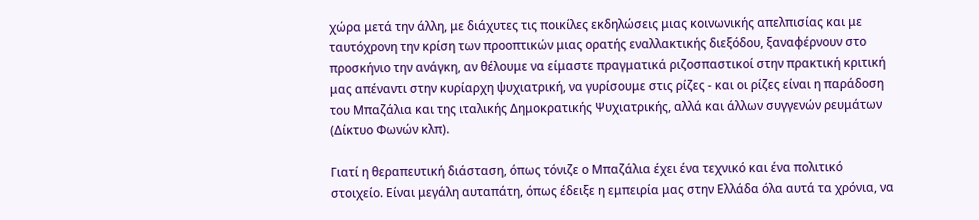χώρα μετά την άλλη, με διάχυτες τις ποικίλες εκδηλώσεις μιας κοινωνικής απελπισίας και με ταυτόχρονη την κρίση των προοπτικών μιας ορατής εναλλακτικής διεξόδου, ξαναφέρνουν στο προσκήνιο την ανάγκη, αν θέλουμε να είμαστε πραγματικά ριζοσπαστικοί στην πρακτική κριτική μας απέναντι στην κυρίαρχη ψυχιατρική, να γυρίσουμε στις ρίζες - και οι ρίζες είναι η παράδοση του Μπαζάλια και της ιταλικής Δημοκρατικής Ψυχιατρικής, αλλά και άλλων συγγενών ρευμάτων (Δίκτυο Φωνών κλπ).

Γιατί η θεραπευτική διάσταση, όπως τόνιζε ο Μπαζάλια έχει ένα τεχνικό και ένα πολιτικό στοιχείο. Είναι μεγάλη αυταπάτη, όπως έδειξε η εμπειρία μας στην Ελλάδα όλα αυτά τα χρόνια, να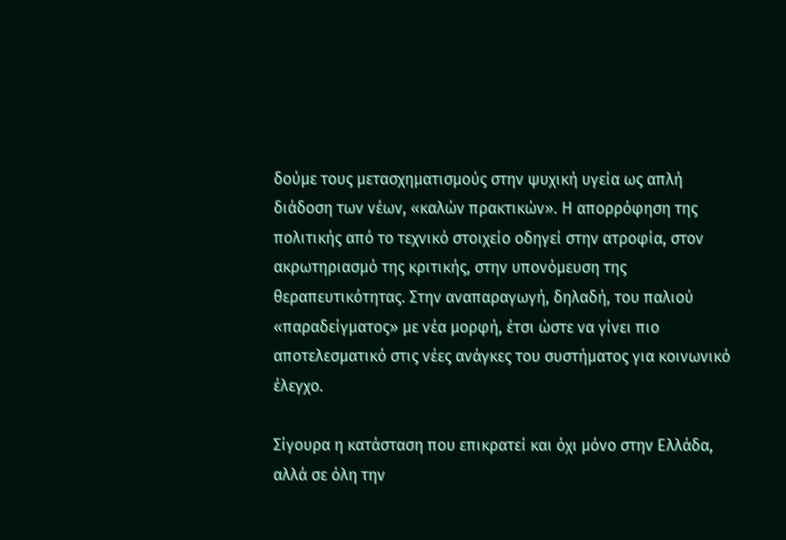δούμε τους μετασχηματισμούς στην ψυχική υγεία ως απλή διάδοση των νέων, «καλών πρακτικών». Η απορρόφηση της πολιτικής από το τεχνικό στοιχείο οδηγεί στην ατροφία, στον ακρωτηριασμό της κριτικής, στην υπονόμευση της θεραπευτικότητας. Στην αναπαραγωγή, δηλαδή, του παλιού «παραδείγματος» με νέα μορφή, έτσι ώστε να γίνει πιο αποτελεσματικό στις νέες ανάγκες του συστήματος για κοινωνικό έλεγχο.

Σίγουρα η κατάσταση που επικρατεί και όχι μόνο στην Ελλάδα, αλλά σε όλη την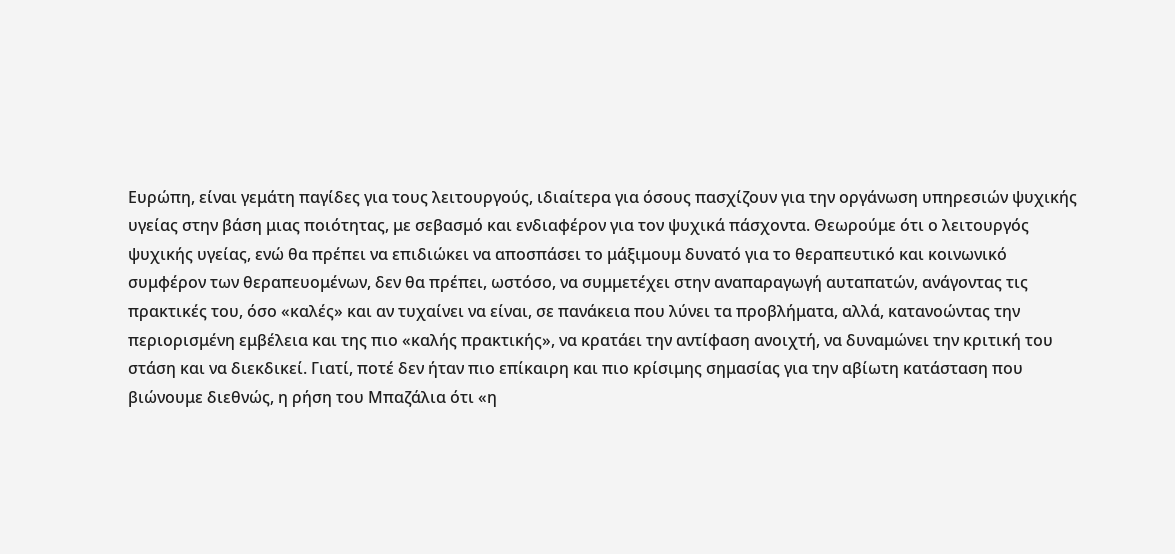Ευρώπη, είναι γεμάτη παγίδες για τους λειτουργούς, ιδιαίτερα για όσους πασχίζουν για την οργάνωση υπηρεσιών ψυχικής υγείας στην βάση μιας ποιότητας, με σεβασμό και ενδιαφέρον για τον ψυχικά πάσχοντα. Θεωρούμε ότι ο λειτουργός ψυχικής υγείας, ενώ θα πρέπει να επιδιώκει να αποσπάσει το μάξιμουμ δυνατό για το θεραπευτικό και κοινωνικό συμφέρον των θεραπευομένων, δεν θα πρέπει, ωστόσο, να συμμετέχει στην αναπαραγωγή αυταπατών, ανάγοντας τις πρακτικές του, όσο «καλές» και αν τυχαίνει να είναι, σε πανάκεια που λύνει τα προβλήματα, αλλά, κατανοώντας την περιορισμένη εμβέλεια και της πιο «καλής πρακτικής», να κρατάει την αντίφαση ανοιχτή, να δυναμώνει την κριτική του στάση και να διεκδικεί. Γιατί, ποτέ δεν ήταν πιο επίκαιρη και πιο κρίσιμης σημασίας για την αβίωτη κατάσταση που βιώνουμε διεθνώς, η ρήση του Μπαζάλια ότι «η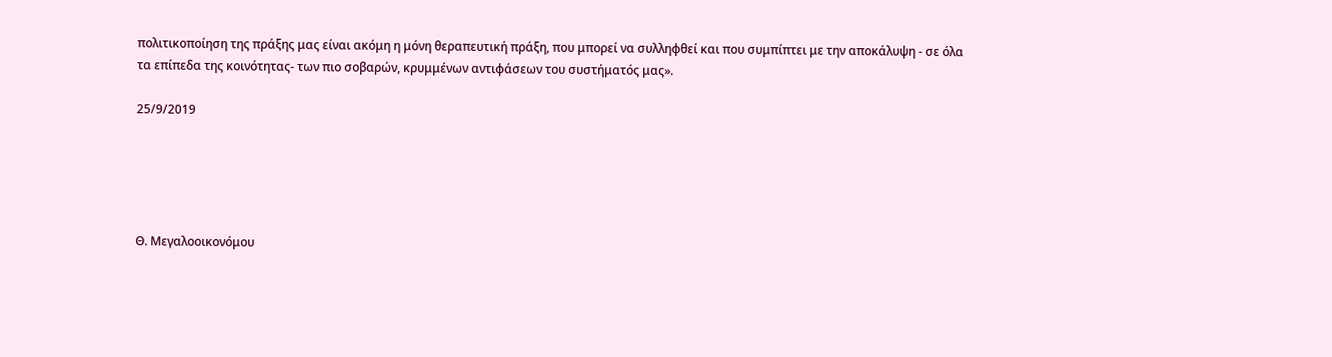πολιτικοποίηση της πράξης μας είναι ακόμη η μόνη θεραπευτική πράξη, που μπορεί να συλληφθεί και που συμπίπτει με την αποκάλυψη - σε όλα τα επίπεδα της κοινότητας- των πιο σοβαρών, κρυμμένων αντιφάσεων του συστήματός μας».

25/9/2019





Θ. Μεγαλοοικονόμου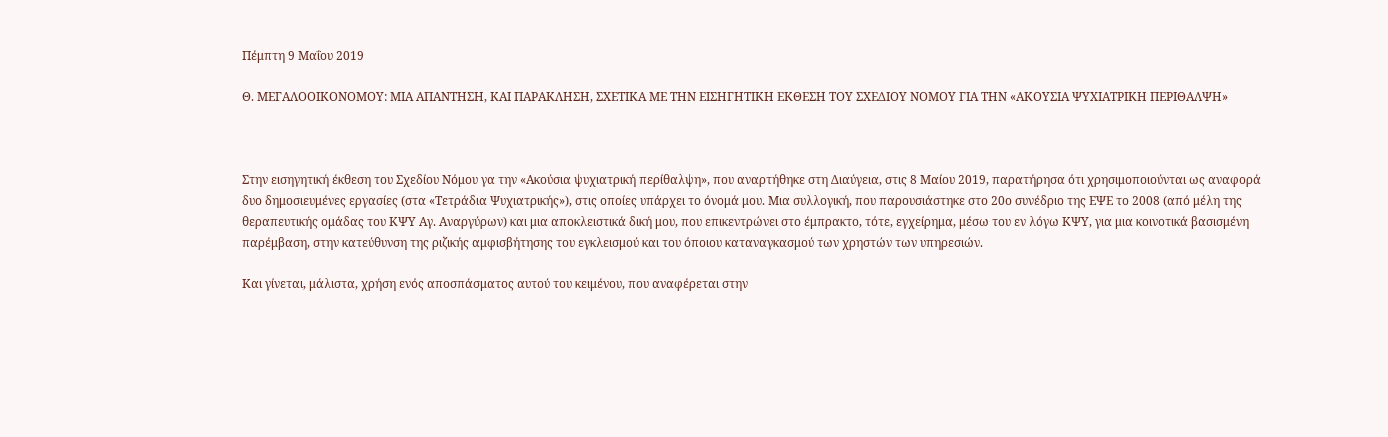Πέμπτη 9 Μαΐου 2019

Θ. ΜΕΓΑΛΟΟΙΚΟΝΟΜΟΥ: ΜΙΑ ΑΠΑΝΤΗΣΗ, ΚΑΙ ΠΑΡΑΚΛΗΣΗ, ΣΧΕΤΙΚΑ ΜΕ ΤΗΝ ΕΙΣΗΓΗΤΙΚΗ ΕΚΘΕΣΗ ΤΟΥ ΣΧΕΔΙΟΥ ΝΟΜΟΥ ΓΙΑ ΤΗΝ «ΑΚΟΥΣΙΑ ΨΥΧΙΑΤΡΙΚΗ ΠΕΡΙΘΑΛΨΗ»



Στην εισηγητική έκθεση του Σχεδίου Νόμου γα την «Ακούσια ψυχιατρική περίθαλψη», που αναρτήθηκε στη Διαύγεια, στις 8 Μαίου 2019, παρατήρησα ότι χρησιμοποιούνται ως αναφορά δυο δημοσιευμένες εργασίες (στα «Τετράδια Ψυχιατρικής»), στις οποίες υπάρχει το όνομά μου. Μια συλλογική, που παρουσιάστηκε στο 20ο συνέδριο της ΕΨΕ το 2008 (από μέλη της θεραπευτικής ομάδας του ΚΨΥ Αγ. Αναργύρων) και μια αποκλειστικά δική μου, που επικεντρώνει στο έμπρακτο, τότε, εγχείρημα, μέσω του εν λόγω ΚΨΥ, για μια κοινοτικά βασισμένη παρέμβαση, στην κατεύθυνση της ριζικής αμφισβήτησης του εγκλεισμού και του όποιου καταναγκασμού των χρηστών των υπηρεσιών.

Και γίνεται, μάλιστα, χρήση ενός αποσπάσματος αυτού του κειμένου, που αναφέρεται στην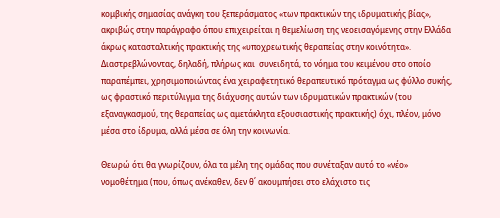κομβικής σημασίας ανάγκη του ξεπεράσματος «των πρακτικών της ιδρυματικής βίας», ακριβώς στην παράγραφο όπου επιχειρείται η θεμελίωση της νεοεισαγόμενης στην Ελλάδα άκρως κατασταλτικής πρακτικής της «υποχρεωτικής θεραπείας στην κοινότητα». Διαστρεβλώνοντας, δηλαδή, πλήρως και  συνειδητά, το νόημα του κειμένου στο οποίο παραπέμπει, χρησιμοποιώντας ένα χειραφετητικό θεραπευτικό πρόταγμα ως φύλλο συκής, ως φραστικό περιτύλιγμα της διάχυσης αυτών των ιδρυματικών πρακτικών (του εξαναγκασμού, της θεραπείας ως αμετάκλητα εξουσιαστικής πρακτικής) όχι, πλέον, μόνο μέσα στο ίδρυμα, αλλά μέσα σε όλη την κοινωνία.

Θεωρώ ότι θα γνωρίζουν, όλα τα μέλη της ομάδας που συνέταξαν αυτό το «νέο» νομοθέτημα (που, όπως ανέκαθεν, δεν θ΄ ακουμπήσει στο ελάχιστο τις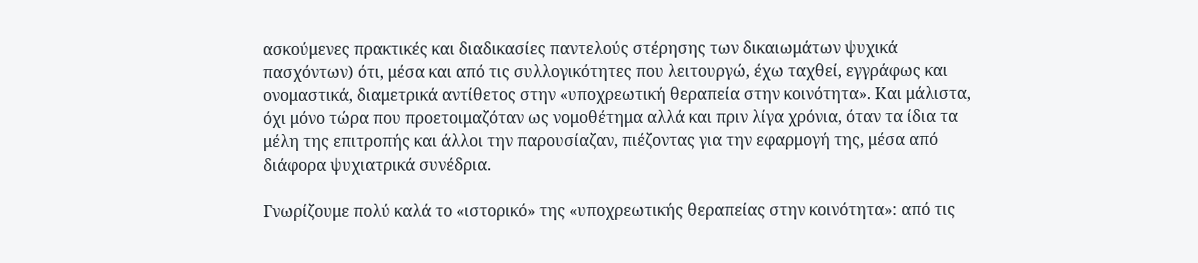ασκούμενες πρακτικές και διαδικασίες παντελούς στέρησης των δικαιωμάτων ψυχικά πασχόντων) ότι, μέσα και από τις συλλογικότητες που λειτουργώ, έχω ταχθεί, εγγράφως και ονομαστικά, διαμετρικά αντίθετος στην «υποχρεωτική θεραπεία στην κοινότητα». Και μάλιστα, όχι μόνο τώρα που προετοιμαζόταν ως νομοθέτημα αλλά και πριν λίγα χρόνια, όταν τα ίδια τα μέλη της επιτροπής και άλλοι την παρουσίαζαν, πιέζοντας για την εφαρμογή της, μέσα από διάφορα ψυχιατρικά συνέδρια.

Γνωρίζουμε πολύ καλά το «ιστορικό» της «υποχρεωτικής θεραπείας στην κοινότητα»: από τις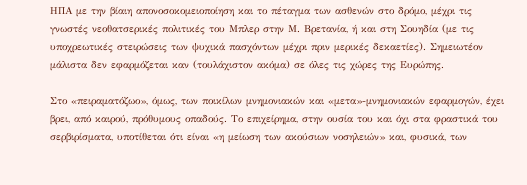ΗΠΑ με την βίαιη απονοσοκομειοποίηση και το πέταγμα των ασθενών στο δρόμο, μέχρι τις γνωστές νεοθατσερικές πολιτικές του Μπλερ στην Μ. Βρετανία, ή και στη Σουηδία (με τις υποχρεωτικές στειρώσεις των ψυχικά πασχόντων μέχρι πριν μερικές δεκαετίες). Σημειωτέον μάλιστα δεν εφαρμόζεται καν (τουλάχιστον ακόμα) σε όλες τις χώρες της Ευρώπης.

Στο «πειραματόζωο», όμως, των ποικίλων μνημονιακών και «μετα»-μνημονιακών εφαρμογών, έχει βρει, από καιρού, πρόθυμους οπαδούς. Το επιχείρημα, στην ουσία του και όχι στα φραστικά του σερβιρίσματα, υποτίθεται ότι είναι «η μείωση των ακούσιων νοσηλειών» και, φυσικά, των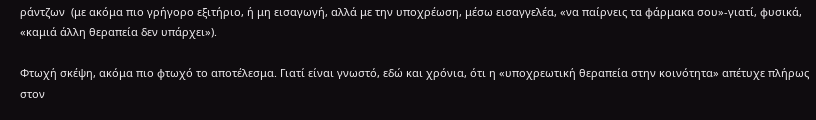ράντζων  (με ακόμα πιο γρήγορο εξιτήριο, ή μη εισαγωγή, αλλά με την υποχρέωση, μέσω εισαγγελέα, «να παίρνεις τα φάρμακα σου»-γιατί, φυσικά, «καμιά άλλη θεραπεία δεν υπάρχει»).

Φτωχή σκέψη, ακόμα πιο φτωχό το αποτέλεσμα. Γιατί είναι γνωστό, εδώ και χρόνια, ότι η «υποχρεωτική θεραπεία στην κοινότητα» απέτυχε πλήρως στον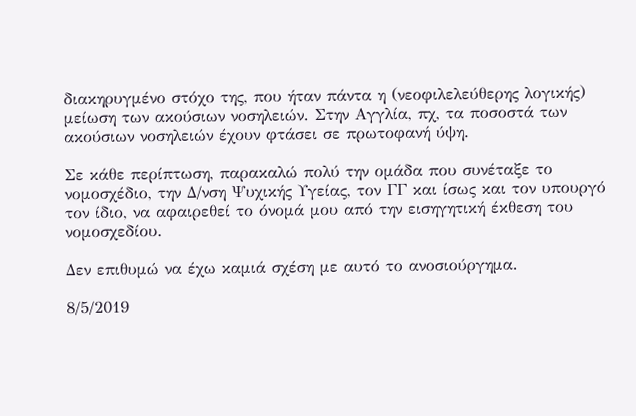διακηρυγμένο στόχο της, που ήταν πάντα η (νεοφιλελεύθερης λογικής) μείωση των ακούσιων νοσηλειών. Στην Αγγλία, πχ, τα ποσοστά των ακούσιων νοσηλειών έχουν φτάσει σε πρωτοφανή ύψη.

Σε κάθε περίπτωση, παρακαλώ πολύ την ομάδα που συνέταξε το νομοσχέδιο, την Δ/νση Ψυχικής Υγείας, τον ΓΓ και ίσως και τον υπουργό τον ίδιο, να αφαιρεθεί το όνομά μου από την εισηγητική έκθεση του νομοσχεδίου.

Δεν επιθυμώ να έχω καμιά σχέση με αυτό το ανοσιούργημα.

8/5/2019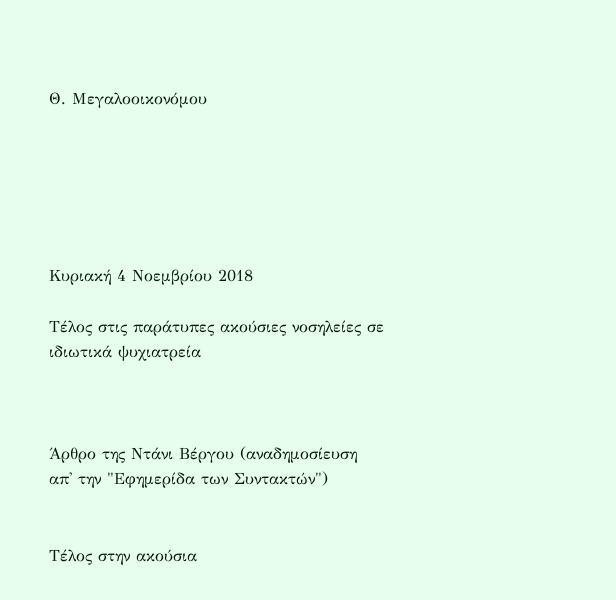Θ. Μεγαλοοικονόμου






Κυριακή 4 Νοεμβρίου 2018

Τέλος στις παράτυπες ακούσιες νοσηλείες σε ιδιωτικά ψυχιατρεία



Άρθρο της Ντάνι Βέργου (αναδημοσίευση απ' την "Εφημερίδα των Συντακτών")


Τέλος στην ακούσια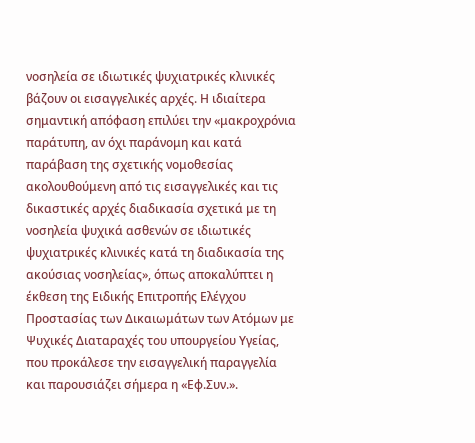νοσηλεία σε ιδιωτικές ψυχιατρικές κλινικές βάζουν οι εισαγγελικές αρχές. Η ιδιαίτερα σημαντική απόφαση επιλύει την «μακροχρόνια παράτυπη, αν όχι παράνομη και κατά παράβαση της σχετικής νομοθεσίας ακολουθούμενη από τις εισαγγελικές και τις δικαστικές αρχές διαδικασία σχετικά με τη νοσηλεία ψυχικά ασθενών σε ιδιωτικές ψυχιατρικές κλινικές κατά τη διαδικασία της ακούσιας νοσηλείας», όπως αποκαλύπτει η έκθεση της Ειδικής Επιτροπής Ελέγχου Προστασίας των Δικαιωμάτων των Ατόμων με Ψυχικές Διαταραχές του υπουργείου Υγείας, που προκάλεσε την εισαγγελική παραγγελία και παρουσιάζει σήμερα η «Εφ.Συν.».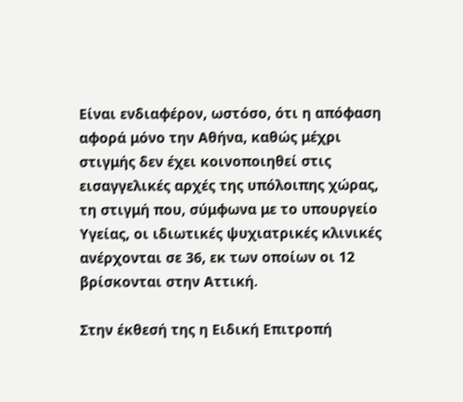Είναι ενδιαφέρον, ωστόσο, ότι η απόφαση αφορά μόνο την Αθήνα, καθώς μέχρι στιγμής δεν έχει κοινοποιηθεί στις εισαγγελικές αρχές της υπόλοιπης χώρας, τη στιγμή που, σύμφωνα με το υπουργείο Υγείας, οι ιδιωτικές ψυχιατρικές κλινικές ανέρχονται σε 36, εκ των οποίων οι 12 βρίσκονται στην Αττική.

Στην έκθεσή της η Ειδική Επιτροπή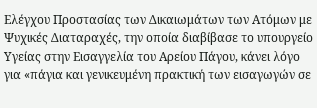Ελέγχου Προστασίας των Δικαιωμάτων των Ατόμων με Ψυχικές Διαταραχές, την οποία διαβίβασε το υπουργείο Υγείας στην Εισαγγελία του Αρείου Πάγου, κάνει λόγο για «πάγια και γενικευμένη πρακτική των εισαγωγών σε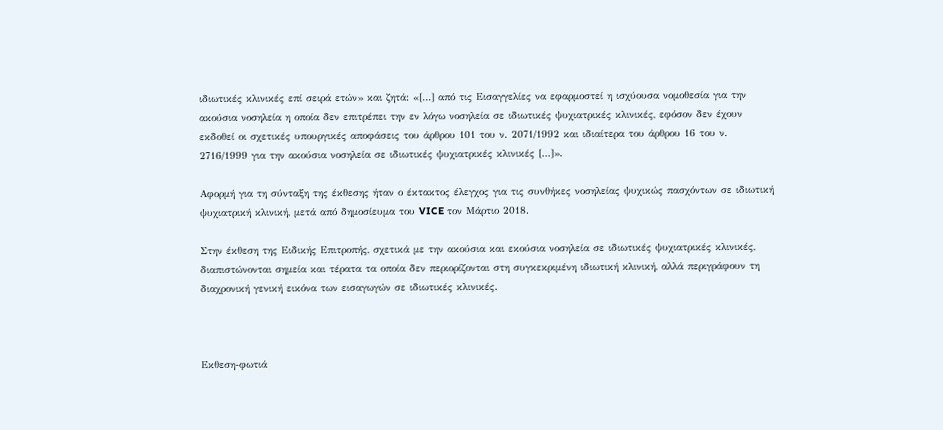ιδιωτικές κλινικές επί σειρά ετών» και ζητά: «[…] από τις Εισαγγελίες να εφαρμοστεί η ισχύουσα νομοθεσία για την ακούσια νοσηλεία η οποία δεν επιτρέπει την εν λόγω νοσηλεία σε ιδιωτικές ψυχιατρικές κλινικές, εφόσον δεν έχουν εκδοθεί οι σχετικές υπουργικές αποφάσεις του άρθρου 101 του ν. 2071/1992 και ιδιαίτερα του άρθρου 16 του ν. 2716/1999 για την ακούσια νοσηλεία σε ιδιωτικές ψυχιατρικές κλινικές […]».

Αφορμή για τη σύνταξη της έκθεσης ήταν ο έκτακτος έλεγχος για τις συνθήκες νοσηλείας ψυχικώς πασχόντων σε ιδιωτική ψυχιατρική κλινική, μετά από δημοσίευμα του VICE τον Μάρτιο 2018.

Στην έκθεση της Ειδικής Επιτροπής, σχετικά με την ακούσια και εκούσια νοσηλεία σε ιδιωτικές ψυχιατρικές κλινικές, διαπιστώνονται σημεία και τέρατα τα οποία δεν περιορίζονται στη συγκεκριμένη ιδιωτική κλινική, αλλά περιγράφουν τη διαχρονική γενική εικόνα των εισαγωγών σε ιδιωτικές κλινικές.



Εκθεση-φωτιά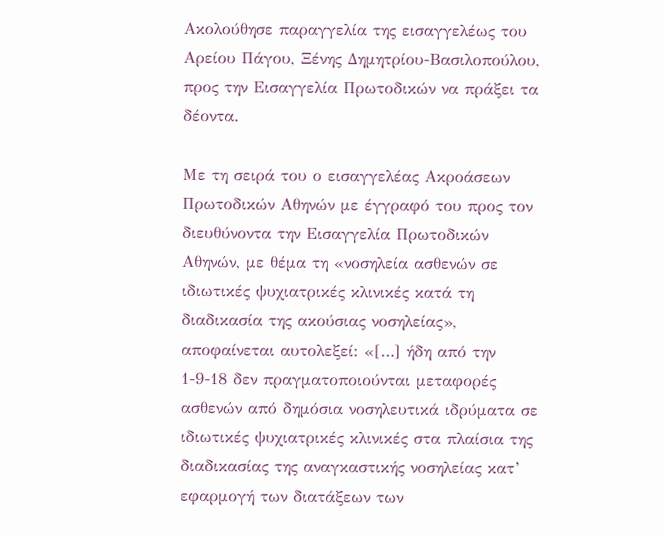Ακολούθησε παραγγελία της εισαγγελέως του Αρείου Πάγου, Ξένης Δημητρίου-Βασιλοπούλου, προς την Εισαγγελία Πρωτοδικών να πράξει τα δέοντα.

Με τη σειρά του ο εισαγγελέας Ακροάσεων Πρωτοδικών Αθηνών με έγγραφό του προς τον διευθύνοντα την Εισαγγελία Πρωτοδικών Αθηνών, με θέμα τη «νοσηλεία ασθενών σε ιδιωτικές ψυχιατρικές κλινικές κατά τη διαδικασία της ακούσιας νοσηλείας», αποφαίνεται αυτολεξεί: «[…] ήδη από την 1-9-18 δεν πραγματοποιούνται μεταφορές ασθενών από δημόσια νοσηλευτικά ιδρύματα σε ιδιωτικές ψυχιατρικές κλινικές στα πλαίσια της διαδικασίας της αναγκαστικής νοσηλείας κατ’ εφαρμογή των διατάξεων των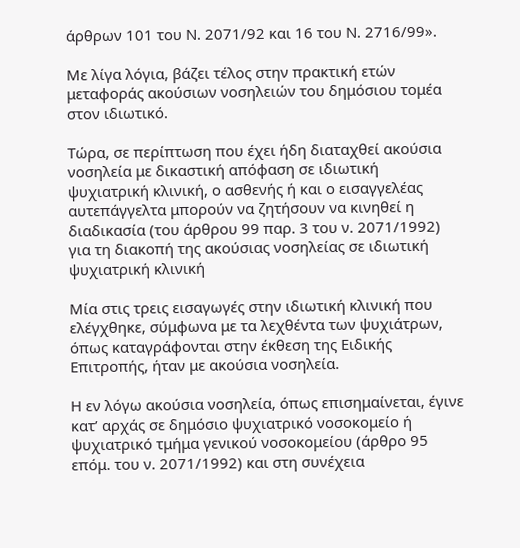άρθρων 101 του Ν. 2071/92 και 16 του Ν. 2716/99».

Με λίγα λόγια, βάζει τέλος στην πρακτική ετών μεταφοράς ακούσιων νοσηλειών του δημόσιου τομέα στον ιδιωτικό.

Τώρα, σε περίπτωση που έχει ήδη διαταχθεί ακούσια νοσηλεία με δικαστική απόφαση σε ιδιωτική ψυχιατρική κλινική, ο ασθενής ή και ο εισαγγελέας αυτεπάγγελτα μπορούν να ζητήσουν να κινηθεί η διαδικασία (του άρθρου 99 παρ. 3 του ν. 2071/1992) για τη διακοπή της ακούσιας νοσηλείας σε ιδιωτική ψυχιατρική κλινική

Μία στις τρεις εισαγωγές στην ιδιωτική κλινική που ελέγχθηκε, σύμφωνα με τα λεχθέντα των ψυχιάτρων, όπως καταγράφονται στην έκθεση της Ειδικής Επιτροπής, ήταν με ακούσια νοσηλεία.

Η εν λόγω ακούσια νοσηλεία, όπως επισημαίνεται, έγινε κατ’ αρχάς σε δημόσιο ψυχιατρικό νοσοκομείο ή ψυχιατρικό τμήμα γενικού νοσοκομείου (άρθρο 95 επόμ. του ν. 2071/1992) και στη συνέχεια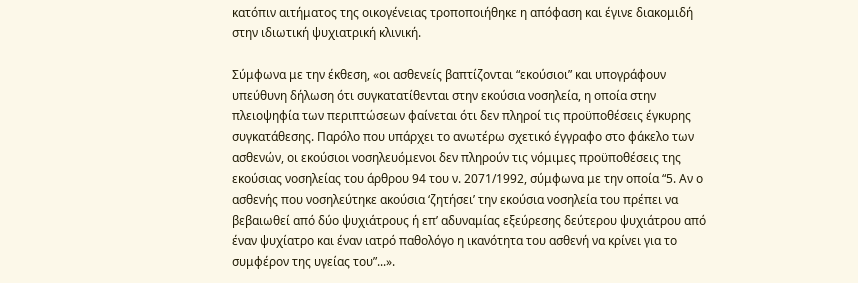κατόπιν αιτήματος της οικογένειας τροποποιήθηκε η απόφαση και έγινε διακομιδή στην ιδιωτική ψυχιατρική κλινική.

Σύμφωνα με την έκθεση, «οι ασθενείς βαπτίζονται “εκούσιοι” και υπογράφουν υπεύθυνη δήλωση ότι συγκατατίθενται στην εκούσια νοσηλεία, η οποία στην πλειοψηφία των περιπτώσεων φαίνεται ότι δεν πληροί τις προϋποθέσεις έγκυρης συγκατάθεσης. Παρόλο που υπάρχει το ανωτέρω σχετικό έγγραφο στο φάκελο των ασθενών, οι εκούσιοι νοσηλευόμενοι δεν πληρούν τις νόμιμες προϋποθέσεις της εκούσιας νοσηλείας του άρθρου 94 του ν. 2071/1992, σύμφωνα με την οποία “5. Αν ο ασθενής που νοσηλεύτηκε ακούσια ‘ζητήσει’ την εκούσια νοσηλεία του πρέπει να βεβαιωθεί από δύο ψυχιάτρους ή επ’ αδυναμίας εξεύρεσης δεύτερου ψυχιάτρου από έναν ψυχίατρο και έναν ιατρό παθολόγο η ικανότητα του ασθενή να κρίνει για το συμφέρον της υγείας του”...».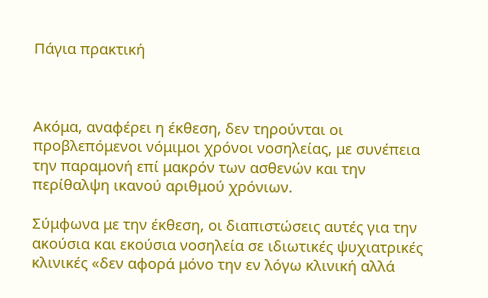Πάγια πρακτική



Ακόμα, αναφέρει η έκθεση, δεν τηρούνται οι προβλεπόμενοι νόμιμοι χρόνοι νοσηλείας, με συνέπεια την παραμονή επί μακρόν των ασθενών και την περίθαλψη ικανού αριθμού χρόνιων.

Σύμφωνα με την έκθεση, οι διαπιστώσεις αυτές για την ακούσια και εκούσια νοσηλεία σε ιδιωτικές ψυχιατρικές κλινικές «δεν αφορά μόνο την εν λόγω κλινική αλλά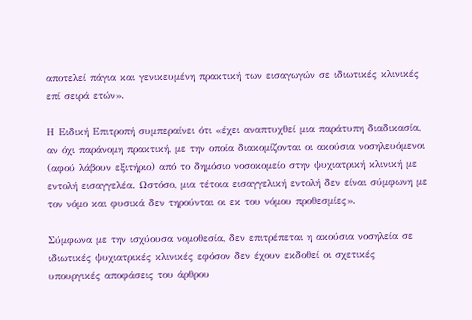αποτελεί πάγια και γενικευμένη πρακτική των εισαγωγών σε ιδιωτικές κλινικές επί σειρά ετών».

Η Ειδική Επιτροπή συμπεραίνει ότι «έχει αναπτυχθεί μια παράτυπη διαδικασία, αν όχι παράνομη πρακτική, με την οποία διακομίζονται οι ακούσια νοσηλευόμενοι (αφού λάβουν εξιτήριο) από το δημόσιο νοσοκομείο στην ψυχιατρική κλινική με εντολή εισαγγελέα. Ωστόσο, μια τέτοια εισαγγελική εντολή δεν είναι σύμφωνη με τον νόμο και φυσικά δεν τηρούνται οι εκ του νόμου προθεσμίες».

Σύμφωνα με την ισχύουσα νομοθεσία, δεν επιτρέπεται η ακούσια νοσηλεία σε ιδιωτικές ψυχιατρικές κλινικές εφόσον δεν έχουν εκδοθεί οι σχετικές υπουργικές αποφάσεις του άρθρου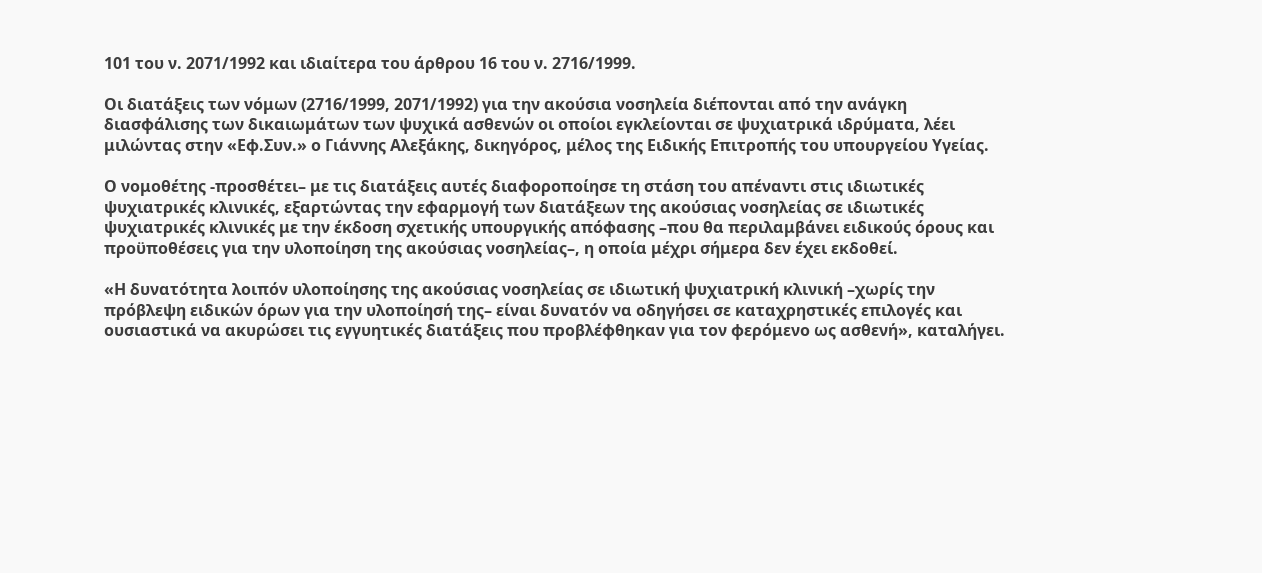101 του ν. 2071/1992 και ιδιαίτερα του άρθρου 16 του ν. 2716/1999.

Οι διατάξεις των νόμων (2716/1999, 2071/1992) για την ακούσια νοσηλεία διέπονται από την ανάγκη διασφάλισης των δικαιωμάτων των ψυχικά ασθενών οι οποίοι εγκλείονται σε ψυχιατρικά ιδρύματα, λέει μιλώντας στην «Εφ.Συν.» ο Γιάννης Αλεξάκης, δικηγόρος, μέλος της Ειδικής Επιτροπής του υπουργείου Υγείας.

Ο νομοθέτης -προσθέτει– με τις διατάξεις αυτές διαφοροποίησε τη στάση του απέναντι στις ιδιωτικές ψυχιατρικές κλινικές, εξαρτώντας την εφαρμογή των διατάξεων της ακούσιας νοσηλείας σε ιδιωτικές ψυχιατρικές κλινικές με την έκδοση σχετικής υπουργικής απόφασης –που θα περιλαμβάνει ειδικούς όρους και προϋποθέσεις για την υλοποίηση της ακούσιας νοσηλείας–, η οποία μέχρι σήμερα δεν έχει εκδοθεί.

«Η δυνατότητα λοιπόν υλοποίησης της ακούσιας νοσηλείας σε ιδιωτική ψυχιατρική κλινική –χωρίς την πρόβλεψη ειδικών όρων για την υλοποίησή της– είναι δυνατόν να οδηγήσει σε καταχρηστικές επιλογές και ουσιαστικά να ακυρώσει τις εγγυητικές διατάξεις που προβλέφθηκαν για τον φερόμενο ως ασθενή», καταλήγει.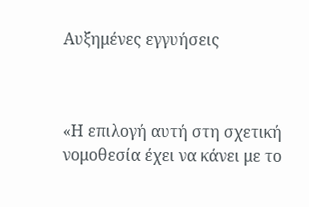Αυξημένες εγγυήσεις



«Η επιλογή αυτή στη σχετική νομοθεσία έχει να κάνει με το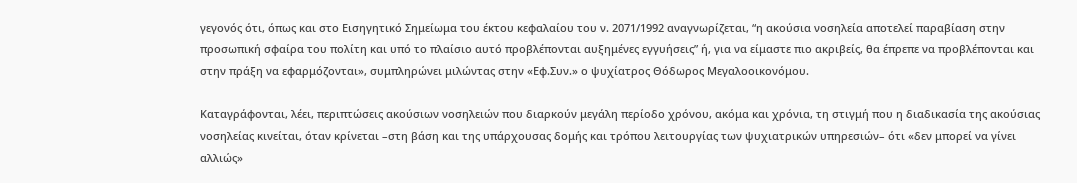γεγονός ότι, όπως και στο Εισηγητικό Σημείωμα του έκτου κεφαλαίου του ν. 2071/1992 αναγνωρίζεται, “η ακούσια νοσηλεία αποτελεί παραβίαση στην προσωπική σφαίρα του πολίτη και υπό το πλαίσιο αυτό προβλέπονται αυξημένες εγγυήσεις” ή, για να είμαστε πιο ακριβείς, θα έπρεπε να προβλέπονται και στην πράξη να εφαρμόζονται», συμπληρώνει μιλώντας στην «Εφ.Συν.» ο ψυχίατρος Θόδωρος Μεγαλοοικονόμου.

Καταγράφονται, λέει, περιπτώσεις ακούσιων νοσηλειών που διαρκούν μεγάλη περίοδο χρόνου, ακόμα και χρόνια, τη στιγμή που η διαδικασία της ακούσιας νοσηλείας κινείται, όταν κρίνεται –στη βάση και της υπάρχουσας δομής και τρόπου λειτουργίας των ψυχιατρικών υπηρεσιών– ότι «δεν μπορεί να γίνει αλλιώς»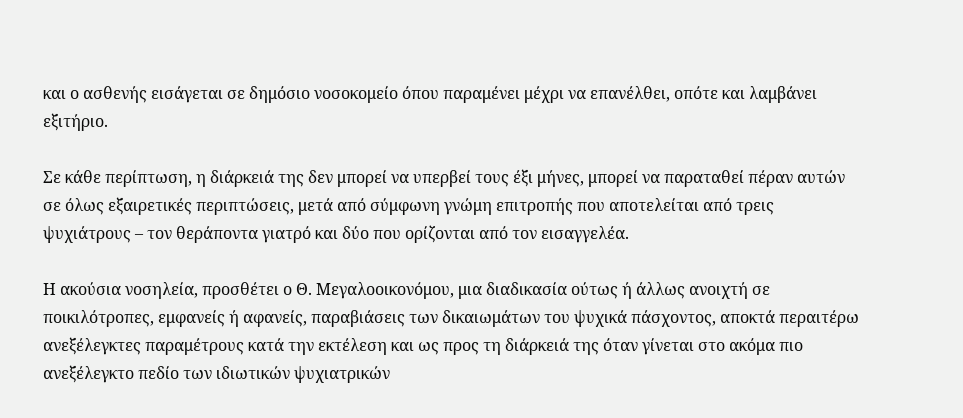και ο ασθενής εισάγεται σε δημόσιο νοσοκομείο όπου παραμένει μέχρι να επανέλθει, οπότε και λαμβάνει εξιτήριο.

Σε κάθε περίπτωση, η διάρκειά της δεν μπορεί να υπερβεί τους έξι μήνες, μπορεί να παραταθεί πέραν αυτών σε όλως εξαιρετικές περιπτώσεις, μετά από σύμφωνη γνώμη επιτροπής που αποτελείται από τρεις ψυχιάτρους – τον θεράποντα γιατρό και δύο που ορίζονται από τον εισαγγελέα.

Η ακούσια νοσηλεία, προσθέτει ο Θ. Μεγαλοοικονόμου, μια διαδικασία ούτως ή άλλως ανοιχτή σε ποικιλότροπες, εμφανείς ή αφανείς, παραβιάσεις των δικαιωμάτων του ψυχικά πάσχοντος, αποκτά περαιτέρω ανεξέλεγκτες παραμέτρους κατά την εκτέλεση και ως προς τη διάρκειά της όταν γίνεται στο ακόμα πιο ανεξέλεγκτο πεδίο των ιδιωτικών ψυχιατρικών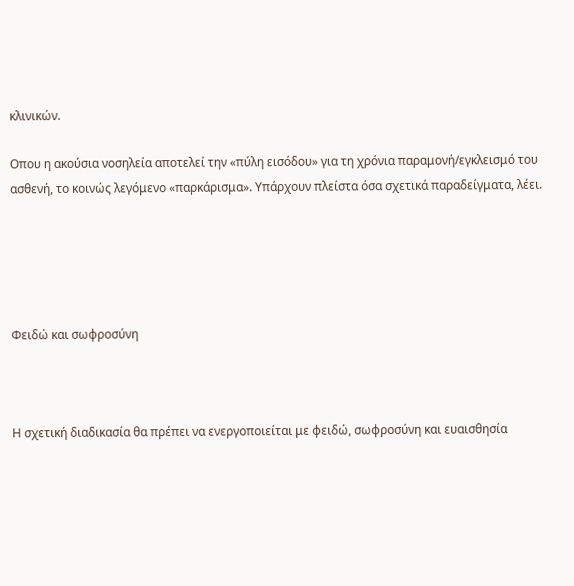κλινικών.

Οπου η ακούσια νοσηλεία αποτελεί την «πύλη εισόδου» για τη χρόνια παραμονή/εγκλεισμό του ασθενή, το κοινώς λεγόμενο «παρκάρισμα». Υπάρχουν πλείστα όσα σχετικά παραδείγματα, λέει.





Φειδώ και σωφροσύνη



Η σχετική διαδικασία θα πρέπει να ενεργοποιείται με φειδώ, σωφροσύνη και ευαισθησία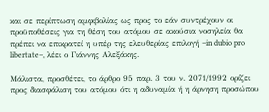και σε περίπτωση αμφιβολίας ως προς το εάν συντρέχουν οι προϋποθέσεις για τη θέση του ατόμου σε ακούσια νοσηλεία θα πρέπει να επικρατεί η υπέρ της ελευθερίας επιλογή –in dubio pro libertate–, λέει ο Γιάννης Αλεξάκης.

Μάλιστα, προσθέτει, το άρθρο 95 παρ. 3 του ν. 2071/1992 ορίζει προς διασφάλιση του ατόμου ότι η αδυναμία ή η άρνηση προσώπου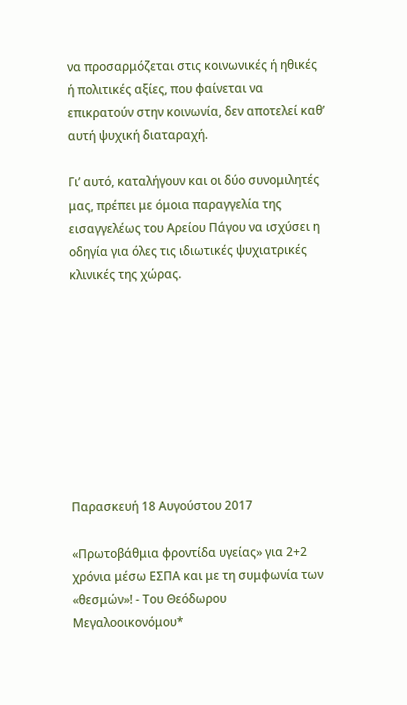να προσαρμόζεται στις κοινωνικές ή ηθικές ή πολιτικές αξίες, που φαίνεται να επικρατούν στην κοινωνία, δεν αποτελεί καθ’ αυτή ψυχική διαταραχή.

Γι’ αυτό, καταλήγουν και οι δύο συνομιλητές μας, πρέπει με όμοια παραγγελία της εισαγγελέως του Αρείου Πάγου να ισχύσει η οδηγία για όλες τις ιδιωτικές ψυχιατρικές κλινικές της χώρας.









Παρασκευή 18 Αυγούστου 2017

«Πρωτοβάθμια φροντίδα υγείας» για 2+2 χρόνια μέσω ΕΣΠΑ και με τη συμφωνία των «θεσμών»! - Του Θεόδωρου Μεγαλοοικονόμου*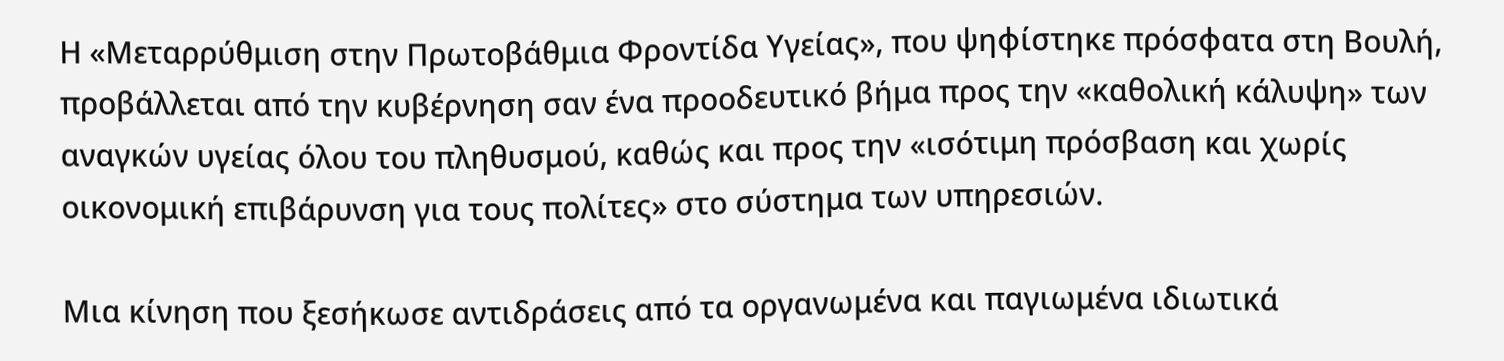Η «Μεταρρύθμιση στην Πρωτοβάθμια Φροντίδα Υγείας», που ψηφίστηκε πρόσφατα στη Βουλή, προβάλλεται από την κυβέρνηση σαν ένα προοδευτικό βήμα προς την «καθολική κάλυψη» των αναγκών υγείας όλου του πληθυσμού, καθώς και προς την «ισότιμη πρόσβαση και χωρίς οικονομική επιβάρυνση για τους πολίτες» στο σύστημα των υπηρεσιών.

Μια κίνηση που ξεσήκωσε αντιδράσεις από τα οργανωμένα και παγιωμένα ιδιωτικά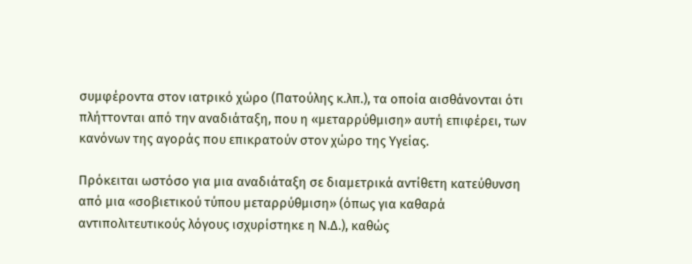συμφέροντα στον ιατρικό χώρο (Πατούλης κ.λπ.), τα οποία αισθάνονται ότι πλήττονται από την αναδιάταξη, που η «μεταρρύθμιση» αυτή επιφέρει, των κανόνων της αγοράς που επικρατούν στον χώρο της Υγείας.

Πρόκειται ωστόσο για μια αναδιάταξη σε διαμετρικά αντίθετη κατεύθυνση από μια «σοβιετικού τύπου μεταρρύθμιση» (όπως για καθαρά αντιπολιτευτικούς λόγους ισχυρίστηκε η Ν.Δ.), καθώς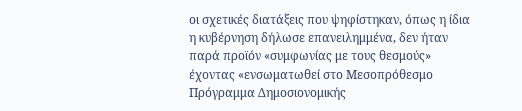οι σχετικές διατάξεις που ψηφίστηκαν, όπως η ίδια η κυβέρνηση δήλωσε επανειλημμένα, δεν ήταν παρά προϊόν «συμφωνίας με τους θεσμούς» έχοντας «ενσωματωθεί στο Μεσοπρόθεσμο Πρόγραμμα Δημοσιονομικής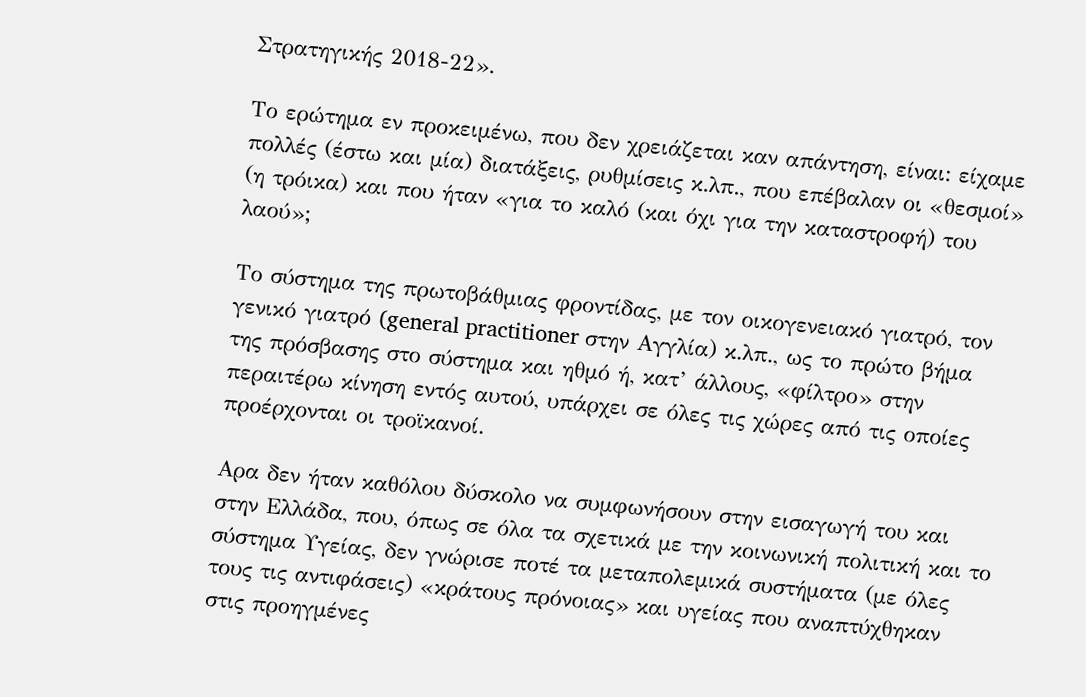Στρατηγικής 2018-22».

Το ερώτημα εν προκειμένω, που δεν χρειάζεται καν απάντηση, είναι: είχαμε πολλές (έστω και μία) διατάξεις, ρυθμίσεις κ.λπ., που επέβαλαν οι «θεσμοί» (η τρόικα) και που ήταν «για το καλό (και όχι για την καταστροφή) του λαού»;

Το σύστημα της πρωτοβάθμιας φροντίδας, με τον οικογενειακό γιατρό, τον γενικό γιατρό (general practitioner στην Αγγλία) κ.λπ., ως το πρώτο βήμα της πρόσβασης στο σύστημα και ηθμό ή, κατ’ άλλους, «φίλτρο» στην περαιτέρω κίνηση εντός αυτού, υπάρχει σε όλες τις χώρες από τις οποίες προέρχονται οι τροϊκανοί.

Αρα δεν ήταν καθόλου δύσκολο να συμφωνήσουν στην εισαγωγή του και στην Ελλάδα, που, όπως σε όλα τα σχετικά με την κοινωνική πολιτική και το σύστημα Υγείας, δεν γνώρισε ποτέ τα μεταπολεμικά συστήματα (με όλες τους τις αντιφάσεις) «κράτους πρόνοιας» και υγείας που αναπτύχθηκαν στις προηγμένες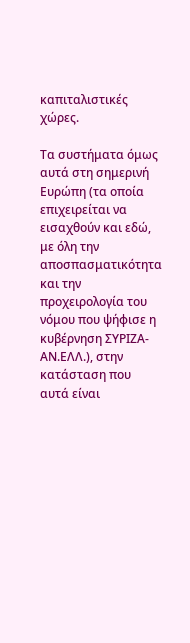καπιταλιστικές χώρες.

Τα συστήματα όμως αυτά στη σημερινή Ευρώπη (τα οποία επιχειρείται να εισαχθούν και εδώ, με όλη την αποσπασματικότητα και την προχειρολογία του νόμου που ψήφισε η κυβέρνηση ΣΥΡΙΖΑ-ΑΝ.ΕΛΛ.), στην κατάσταση που αυτά είναι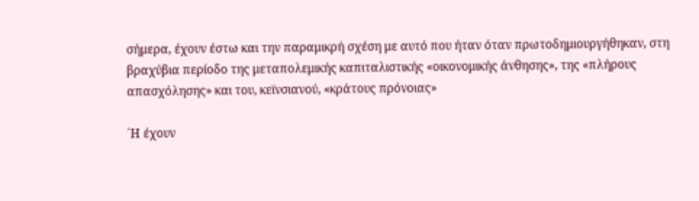σήμερα, έχουν έστω και την παραμικρή σχέση με αυτό που ήταν όταν πρωτοδημιουργήθηκαν, στη βραχύβια περίοδο της μεταπολεμικής καπιταλιστικής «οικονομικής άνθησης», της «πλήρους απασχόλησης» και του, κεϊνσιανού, «κράτους πρόνοιας»

΄Η έχουν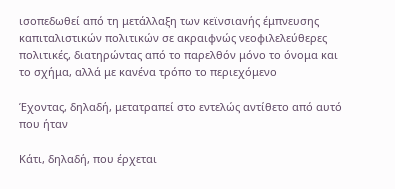ισοπεδωθεί από τη μετάλλαξη των κεϊνσιανής έμπνευσης καπιταλιστικών πολιτικών σε ακραιφνώς νεοφιλελεύθερες πολιτικές, διατηρώντας από το παρελθόν μόνο το όνομα και το σχήμα, αλλά με κανένα τρόπο το περιεχόμενο

Έχοντας, δηλαδή, μετατραπεί στο εντελώς αντίθετο από αυτό που ήταν

Κάτι, δηλαδή, που έρχεται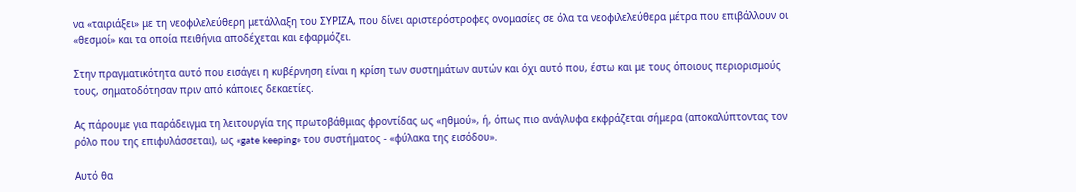να «ταιριάξει» με τη νεοφιλελεύθερη μετάλλαξη του ΣΥΡΙΖΑ, που δίνει αριστερόστροφες ονομασίες σε όλα τα νεοφιλελεύθερα μέτρα που επιβάλλουν οι «θεσμοί» και τα οποία πειθήνια αποδέχεται και εφαρμόζει.

Στην πραγματικότητα αυτό που εισάγει η κυβέρνηση είναι η κρίση των συστημάτων αυτών και όχι αυτό που, έστω και με τους όποιους περιορισμούς τους, σηματοδότησαν πριν από κάποιες δεκαετίες.

Ας πάρουμε για παράδειγμα τη λειτουργία της πρωτοβάθμιας φροντίδας ως «ηθμού», ή, όπως πιο ανάγλυφα εκφράζεται σήμερα (αποκαλύπτοντας τον ρόλο που της επιφυλάσσεται), ως «gate keeping» του συστήματος - «φύλακα της εισόδου».

Αυτό θα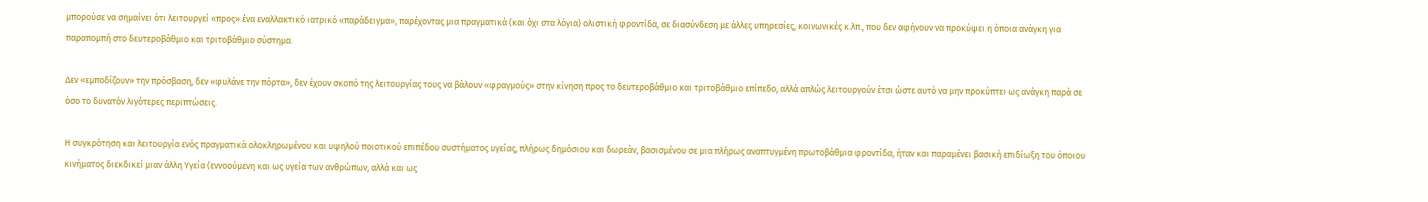μπορούσε να σημαίνει ότι λειτουργεί «προς» ένα εναλλακτικό ιατρικό «παράδειγμα», παρέχοντας μια πραγματικά (και όχι στα λόγια) ολιστική φροντίδα, σε διασύνδεση με άλλες υπηρεσίες, κοινωνικές κ.λπ., που δεν αφήνουν να προκύψει η όποια ανάγκη για παραπομπή στο δευτεροβάθμιο και τριτοβάθμιο σύστημα.

Δεν «εμποδίζουν» την πρόσβαση, δεν «φυλάνε την πόρτα», δεν έχουν σκοπό της λειτουργίας τους να βάλουν «φραγμούς» στην κίνηση προς το δευτεροβάθμιο και τριτοβάθμιο επίπεδο, αλλά απλώς λειτουργούν έτσι ώστε αυτό να μην προκύπτει ως ανάγκη παρά σε όσο το δυνατόν λιγότερες περιπτώσεις.

Η συγκρότηση και λειτουργία ενός πραγματικά ολοκληρωμένου και υψηλού ποιοτικού επιπέδου συστήματος υγείας, πλήρως δημόσιου και δωρεάν, βασισμένου σε μια πλήρως αναπτυγμένη πρωτοβάθμια φροντίδα, ήταν και παραμένει βασική επιδίωξη του όποιου κινήματος διεκδικεί μιαν άλλη Υγεία (εννοούμενη και ως υγεία των ανθρώπων, αλλά και ως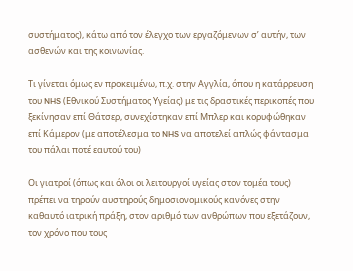συστήματος), κάτω από τον έλεγχο των εργαζόμενων σ’ αυτήν, των ασθενών και της κοινωνίας.

Τι γίνεται όμως εν προκειμένω, π.χ. στην Αγγλία, όπου η κατάρρευση του NHS (Εθνικού Συστήματος Υγείας) με τις δραστικές περικοπές που ξεκίνησαν επί Θάτσερ, συνεχίστηκαν επί Μπλερ και κορυφώθηκαν επί Κάμερον (με αποτέλεσμα το NHS να αποτελεί απλώς φάντασμα του πάλαι ποτέ εαυτού του)

Οι γιατροί (όπως και όλοι οι λειτουργοί υγείας στον τομέα τους) πρέπει να τηρούν αυστηρούς δημοσιονομικούς κανόνες στην καθαυτό ιατρική πράξη, στον αριθμό των ανθρώπων που εξετάζουν, τον χρόνο που τους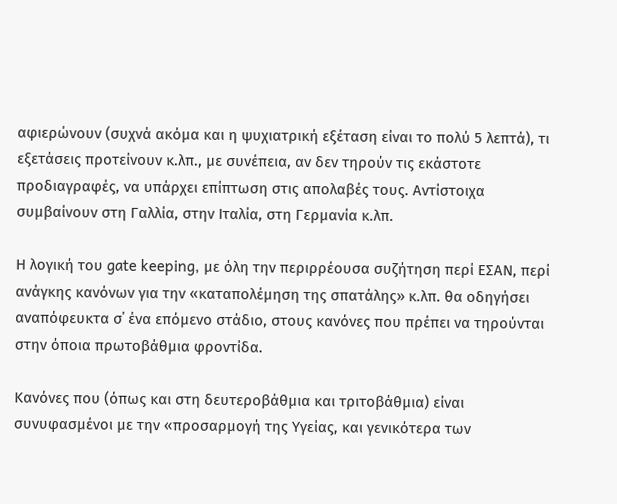αφιερώνουν (συχνά ακόμα και η ψυχιατρική εξέταση είναι το πολύ 5 λεπτά), τι εξετάσεις προτείνουν κ.λπ., με συνέπεια, αν δεν τηρούν τις εκάστοτε προδιαγραφές, να υπάρχει επίπτωση στις απολαβές τους. Αντίστοιχα συμβαίνουν στη Γαλλία, στην Ιταλία, στη Γερμανία κ.λπ.

Η λογική του gate keeping, με όλη την περιρρέουσα συζήτηση περί ΕΣΑΝ, περί ανάγκης κανόνων για την «καταπολέμηση της σπατάλης» κ.λπ. θα οδηγήσει αναπόφευκτα σ΄ ένα επόμενο στάδιο, στους κανόνες που πρέπει να τηρούνται στην όποια πρωτοβάθμια φροντίδα.

Κανόνες που (όπως και στη δευτεροβάθμια και τριτοβάθμια) είναι συνυφασμένοι με την «προσαρμογή της Υγείας, και γενικότερα των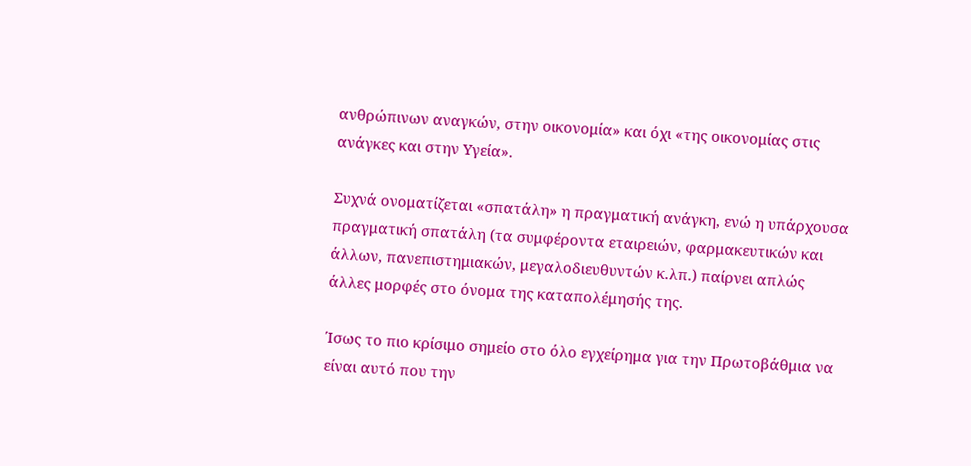ανθρώπινων αναγκών, στην οικονομία» και όχι «της οικονομίας στις ανάγκες και στην Υγεία».

Συχνά ονοματίζεται «σπατάλη» η πραγματική ανάγκη, ενώ η υπάρχουσα πραγματική σπατάλη (τα συμφέροντα εταιρειών, φαρμακευτικών και άλλων, πανεπιστημιακών, μεγαλοδιευθυντών κ.λπ.) παίρνει απλώς άλλες μορφές στο όνομα της καταπολέμησής της.

Ίσως το πιο κρίσιμο σημείο στο όλο εγχείρημα για την Πρωτοβάθμια να είναι αυτό που την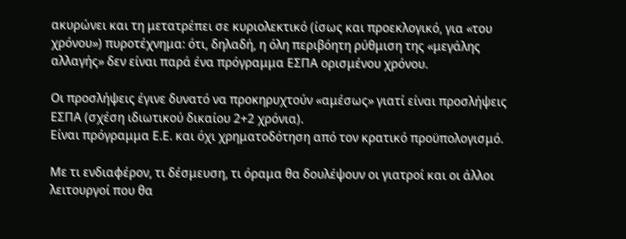ακυρώνει και τη μετατρέπει σε κυριολεκτικό (ίσως και προεκλογικό, για «του χρόνου») πυροτέχνημα: ότι, δηλαδή, η όλη περιβόητη ρύθμιση της «μεγάλης αλλαγής» δεν είναι παρά ένα πρόγραμμα ΕΣΠΑ ορισμένου χρόνου.

Οι προσλήψεις έγινε δυνατό να προκηρυχτούν «αμέσως» γιατί είναι προσλήψεις ΕΣΠΑ (σχέση ιδιωτικού δικαίου 2+2 χρόνια).
Είναι πρόγραμμα Ε.Ε. και όχι χρηματοδότηση από τον κρατικό προϋπολογισμό.

Με τι ενδιαφέρον, τι δέσμευση, τι όραμα θα δουλέψουν οι γιατροί και οι άλλοι λειτουργοί που θα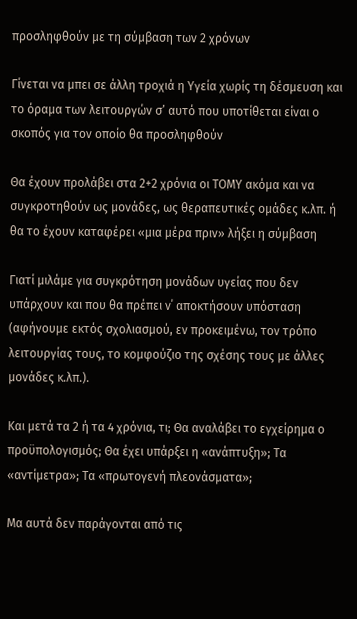προσληφθούν με τη σύμβαση των 2 χρόνων

Γίνεται να μπει σε άλλη τροχιά η Υγεία χωρίς τη δέσμευση και το όραμα των λειτουργών σ’ αυτό που υποτίθεται είναι ο σκοπός για τον οποίο θα προσληφθούν

Θα έχουν προλάβει στα 2+2 χρόνια οι ΤΟΜΥ ακόμα και να συγκροτηθούν ως μονάδες, ως θεραπευτικές ομάδες κ.λπ. ή θα το έχουν καταφέρει «μια μέρα πριν» λήξει η σύμβαση

Γιατί μιλάμε για συγκρότηση μονάδων υγείας που δεν υπάρχουν και που θα πρέπει ν΄ αποκτήσουν υπόσταση (αφήνουμε εκτός σχολιασμού, εν προκειμένω, τον τρόπο λειτουργίας τους, το κομφούζιο της σχέσης τους με άλλες μονάδες κ.λπ.).

Και μετά τα 2 ή τα 4 χρόνια, τι; Θα αναλάβει το εγχείρημα ο προϋπολογισμός; Θα έχει υπάρξει η «ανάπτυξη»; Τα «αντίμετρα»; Τα «πρωτογενή πλεονάσματα»;

Μα αυτά δεν παράγονται από τις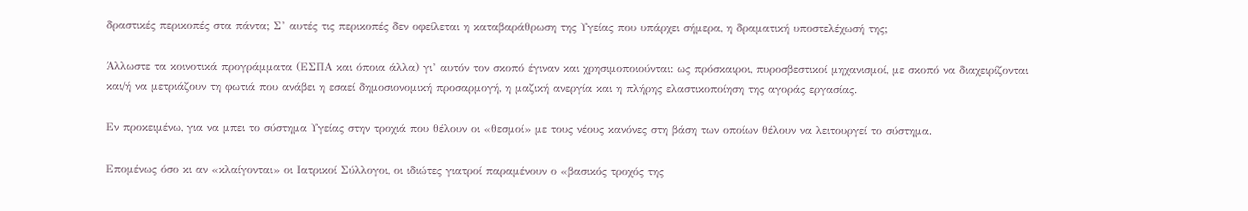δραστικές περικοπές στα πάντα; Σ’ αυτές τις περικοπές δεν οφείλεται η καταβαράθρωση της Υγείας που υπάρχει σήμερα, η δραματική υποστελέχωσή της;

Άλλωστε τα κοινοτικά προγράμματα (ΕΣΠΑ και όποια άλλα) γι’ αυτόν τον σκοπό έγιναν και χρησιμοποιούνται: ως πρόσκαιροι, πυροσβεστικοί μηχανισμοί, με σκοπό να διαχειρίζονται και/ή να μετριάζουν τη φωτιά που ανάβει η εσαεί δημοσιονομική προσαρμογή, η μαζική ανεργία και η πλήρης ελαστικοποίηση της αγοράς εργασίας.

Εν προκειμένω, για να μπει το σύστημα Υγείας στην τροχιά που θέλουν οι «θεσμοί» με τους νέους κανόνες στη βάση των οποίων θέλουν να λειτουργεί το σύστημα.

Επομένως όσο κι αν «κλαίγονται» οι Ιατρικοί Σύλλογοι, οι ιδιώτες γιατροί παραμένουν ο «βασικός τροχός της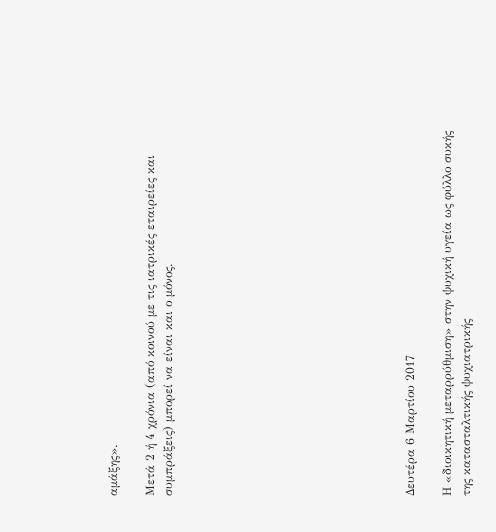αμάξης».

Μετά 2 ή 4 χρόνια (από κοινού με τις ιατρικές εταιρείες και συμπράξεις) μπορεί να είναι και ο μόνος.












Δευτέρα 6 Μαρτίου 2017

Η «διοικητική μεταρρύθμιση» στην ψυχική υγεία ως φύλλο συκής της κατασταλτικής ψυχιατρικής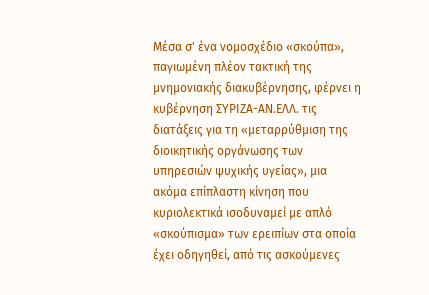Μέσα σ' ένα νομοσχέδιο «σκούπα», παγιωμένη πλέον τακτική της μνημονιακής διακυβέρνησης, φέρνει η κυβέρνηση ΣΥΡΙΖΑ-ΑΝ.ΕΛΛ. τις διατάξεις για τη «μεταρρύθμιση της διοικητικής οργάνωσης των υπηρεσιών ψυχικής υγείας», μια ακόμα επίπλαστη κίνηση που κυριολεκτικά ισοδυναμεί με απλό «σκούπισμα» των ερειπίων στα οποία έχει οδηγηθεί, από τις ασκούμενες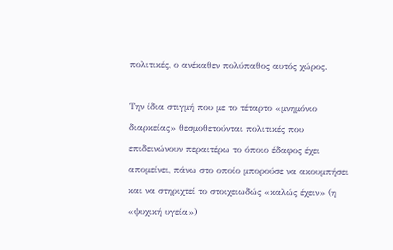πολιτικές, ο ανέκαθεν πολύπαθος αυτός χώρος.

Την ίδια στιγμή που με το τέταρτο «μνημόνιο διαρκείας» θεσμοθετούνται πολιτικές που επιδεινώνουν περαιτέρω το όποιο έδαφος έχει απομείνει, πάνω στο οποίο μπορούσε να ακουμπήσει και να στηριχτεί το στοιχειωδώς «καλώς έχειν» (η «ψυχική υγεία»)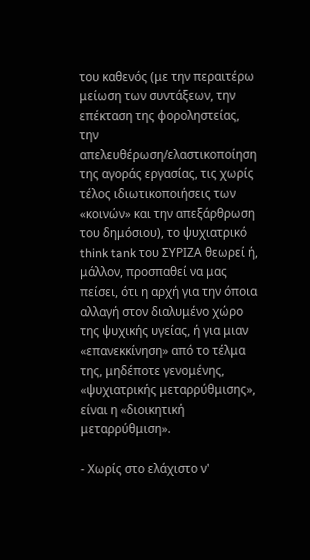του καθενός (με την περαιτέρω μείωση των συντάξεων, την επέκταση της φοροληστείας, την απελευθέρωση/ελαστικοποίηση της αγοράς εργασίας, τις χωρίς τέλος ιδιωτικοποιήσεις των «κοινών» και την απεξάρθρωση του δημόσιου), το ψυχιατρικό think tank του ΣΥΡΙΖΑ θεωρεί ή, μάλλον, προσπαθεί να μας πείσει, ότι η αρχή για την όποια αλλαγή στον διαλυμένο χώρο της ψυχικής υγείας, ή για μιαν «επανεκκίνηση» από το τέλμα της, μηδέποτε γενομένης, «ψυχιατρικής μεταρρύθμισης», είναι η «διοικητική μεταρρύθμιση».

- Χωρίς στο ελάχιστο ν'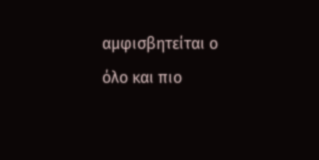αμφισβητείται ο όλο και πιο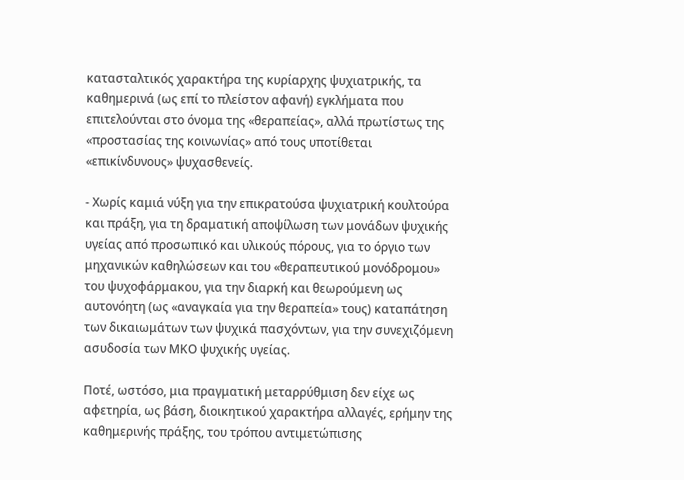κατασταλτικός χαρακτήρα της κυρίαρχης ψυχιατρικής, τα καθημερινά (ως επί το πλείστον αφανή) εγκλήματα που επιτελούνται στο όνομα της «θεραπείας», αλλά πρωτίστως της «προστασίας της κοινωνίας» από τους υποτίθεται «επικίνδυνους» ψυχασθενείς.

- Χωρίς καμιά νύξη για την επικρατούσα ψυχιατρική κουλτούρα και πράξη, για τη δραματική αποψίλωση των μονάδων ψυχικής υγείας από προσωπικό και υλικούς πόρους, για το όργιο των μηχανικών καθηλώσεων και του «θεραπευτικού μονόδρομου» του ψυχοφάρμακου, για την διαρκή και θεωρούμενη ως αυτονόητη (ως «αναγκαία για την θεραπεία» τους) καταπάτηση των δικαιωμάτων των ψυχικά πασχόντων, για την συνεχιζόμενη ασυδοσία των ΜΚΟ ψυχικής υγείας.

Ποτέ, ωστόσο, μια πραγματική μεταρρύθμιση δεν είχε ως αφετηρία, ως βάση, διοικητικού χαρακτήρα αλλαγές, ερήμην της καθημερινής πράξης, του τρόπου αντιμετώπισης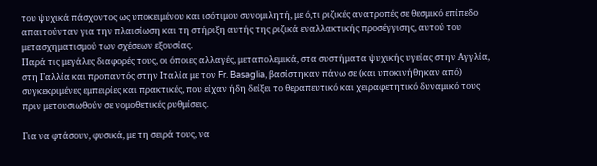του ψυχικά πάσχοντος ως υποκειμένου και ισότιμου συνομιλητή, με ό,τι ριζικές ανατροπές σε θεσμικό επίπεδο απαιτούνταν για την πλαισίωση και τη στήριξη αυτής της ριζικά εναλλακτικής προσέγγισης, αυτού του μετασχηματισμού των σχέσεων εξουσίας.
Παρά τις μεγάλες διαφορές τους, οι όποιες αλλαγές, μεταπολεμικά, στα συστήματα ψυχικής υγείας στην Αγγλία, στη Γαλλία και προπαντός στην Ιταλία με τον Fr. Basaglia, βασίστηκαν πάνω σε (και υποκινήθηκαν από) συγκεκριμένες εμπειρίες και πρακτικές, που είχαν ήδη δείξει το θεραπευτικό και χειραφετητικό δυναμικό τους πριν μετουσιωθούν σε νομοθετικές ρυθμίσεις.

Για να φτάσουν, φυσικά, με τη σειρά τους, να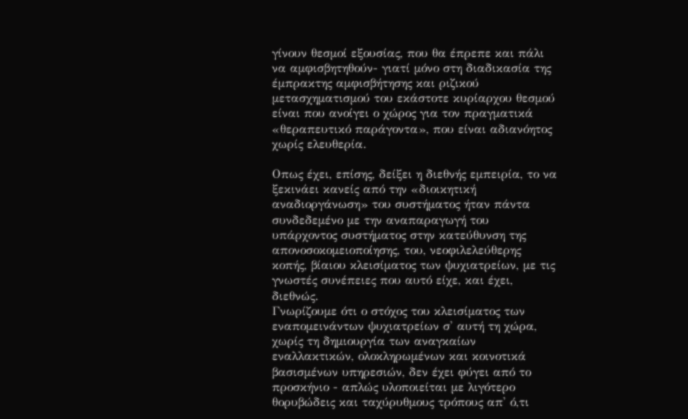γίνουν θεσμοί εξουσίας, που θα έπρεπε και πάλι να αμφισβητηθούν- γιατί μόνο στη διαδικασία της έμπρακτης αμφισβήτησης και ριζικού μετασχηματισμού του εκάστοτε κυρίαρχου θεσμού είναι που ανοίγει ο χώρος για τον πραγματικά «θεραπευτικό παράγοντα», που είναι αδιανόητος χωρίς ελευθερία.

Οπως έχει, επίσης, δείξει η διεθνής εμπειρία, το να ξεκινάει κανείς από την «διοικητική αναδιοργάνωση» του συστήματος ήταν πάντα συνδεδεμένο με την αναπαραγωγή του υπάρχοντος συστήματος στην κατεύθυνση της απονοσοκομειοποίησης, του, νεοφιλελεύθερης κοπής, βίαιου κλεισίματος των ψυχιατρείων, με τις γνωστές συνέπειες που αυτό είχε, και έχει, διεθνώς.
Γνωρίζουμε ότι ο στόχος του κλεισίματος των εναπομεινάντων ψυχιατρείων σ' αυτή τη χώρα, χωρίς τη δημιουργία των αναγκαίων εναλλακτικών, ολοκληρωμένων και κοινοτικά βασισμένων υπηρεσιών, δεν έχει φύγει από το προσκήνιο - απλώς υλοποιείται με λιγότερο θορυβώδεις και ταχύρυθμους τρόπους απ' ό,τι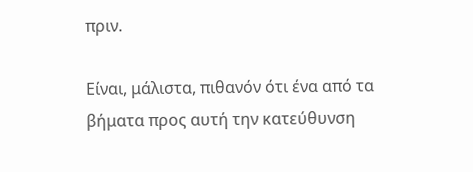πριν.

Είναι, μάλιστα, πιθανόν ότι ένα από τα βήματα προς αυτή την κατεύθυνση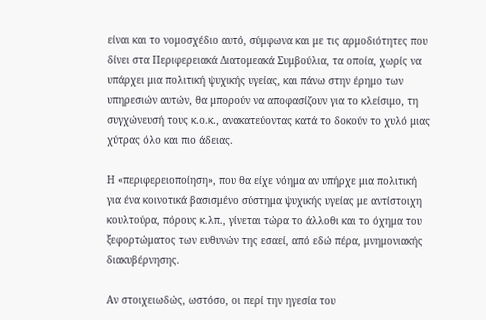είναι και το νομοσχέδιο αυτό, σύμφωνα και με τις αρμοδιότητες που δίνει στα Περιφερειακά Διατομεακά Συμβούλια, τα οποία, χωρίς να υπάρχει μια πολιτική ψυχικής υγείας, και πάνω στην έρημο των υπηρεσιών αυτών, θα μπορούν να αποφασίζουν για το κλείσιμο, τη συγχώνευσή τους κ.ο.κ., ανακατεύοντας κατά το δοκούν το χυλό μιας χύτρας όλο και πιο άδειας.

Η «περιφερειοποίηση», που θα είχε νόημα αν υπήρχε μια πολιτική για ένα κοινοτικά βασισμένο σύστημα ψυχικής υγείας με αντίστοιχη κουλτούρα, πόρους κ.λπ., γίνεται τώρα το άλλοθι και το όχημα του ξεφορτώματος των ευθυνών της εσαεί, από εδώ πέρα, μνημονιακής διακυβέρνησης.

Αν στοιχειωδώς, ωστόσο, οι περί την ηγεσία του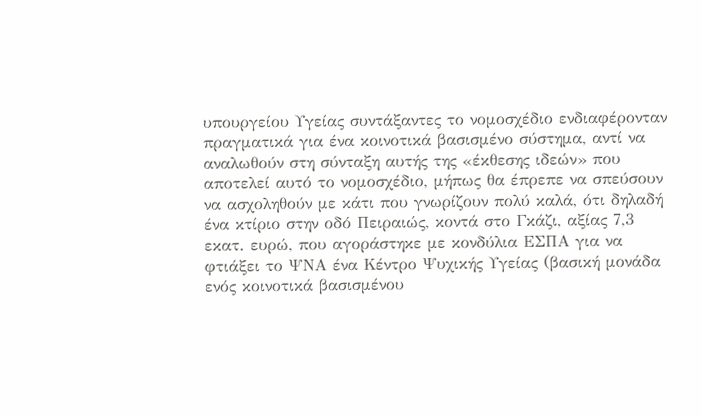υπουργείου Υγείας συντάξαντες το νομοσχέδιο ενδιαφέρονταν πραγματικά για ένα κοινοτικά βασισμένο σύστημα, αντί να αναλωθούν στη σύνταξη αυτής της «έκθεσης ιδεών» που αποτελεί αυτό το νομοσχέδιο, μήπως θα έπρεπε να σπεύσουν να ασχοληθούν με κάτι που γνωρίζουν πολύ καλά, ότι δηλαδή ένα κτίριο στην οδό Πειραιώς, κοντά στο Γκάζι, αξίας 7,3 εκατ. ευρώ, που αγοράστηκε με κονδύλια ΕΣΠΑ για να φτιάξει το ΨΝΑ ένα Κέντρο Ψυχικής Υγείας (βασική μονάδα ενός κοινοτικά βασισμένου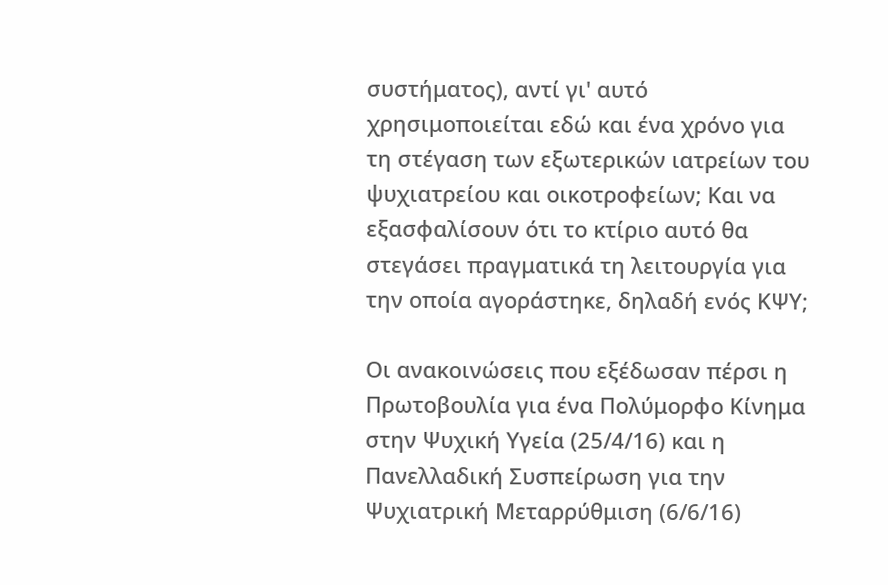συστήματος), αντί γι' αυτό χρησιμοποιείται εδώ και ένα χρόνο για τη στέγαση των εξωτερικών ιατρείων του ψυχιατρείου και οικοτροφείων; Και να εξασφαλίσουν ότι το κτίριο αυτό θα στεγάσει πραγματικά τη λειτουργία για την οποία αγοράστηκε, δηλαδή ενός ΚΨΥ;

Οι ανακοινώσεις που εξέδωσαν πέρσι η Πρωτοβουλία για ένα Πολύμορφο Κίνημα στην Ψυχική Υγεία (25/4/16) και η Πανελλαδική Συσπείρωση για την Ψυχιατρική Μεταρρύθμιση (6/6/16)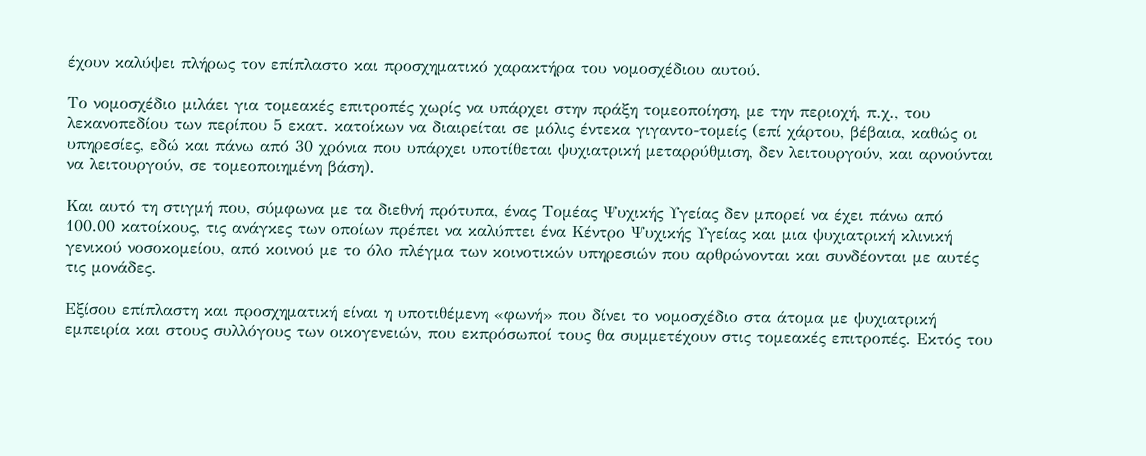έχουν καλύψει πλήρως τον επίπλαστο και προσχηματικό χαρακτήρα του νομοσχέδιου αυτού.

Το νομοσχέδιο μιλάει για τομεακές επιτροπές χωρίς να υπάρχει στην πράξη τομεοποίηση, με την περιοχή, π.χ., του λεκανοπεδίου των περίπου 5 εκατ. κατοίκων να διαιρείται σε μόλις έντεκα γιγαντο-τομείς (επί χάρτου, βέβαια, καθώς οι υπηρεσίες, εδώ και πάνω από 30 χρόνια που υπάρχει υποτίθεται ψυχιατρική μεταρρύθμιση, δεν λειτουργούν, και αρνούνται να λειτουργούν, σε τομεοποιημένη βάση).

Και αυτό τη στιγμή που, σύμφωνα με τα διεθνή πρότυπα, ένας Τομέας Ψυχικής Υγείας δεν μπορεί να έχει πάνω από 100.00 κατοίκους, τις ανάγκες των οποίων πρέπει να καλύπτει ένα Κέντρο Ψυχικής Υγείας και μια ψυχιατρική κλινική γενικού νοσοκομείου, από κοινού με το όλο πλέγμα των κοινοτικών υπηρεσιών που αρθρώνονται και συνδέονται με αυτές τις μονάδες.

Εξίσου επίπλαστη και προσχηματική είναι η υποτιθέμενη «φωνή» που δίνει το νομοσχέδιο στα άτομα με ψυχιατρική εμπειρία και στους συλλόγους των οικογενειών, που εκπρόσωποί τους θα συμμετέχουν στις τομεακές επιτροπές. Εκτός του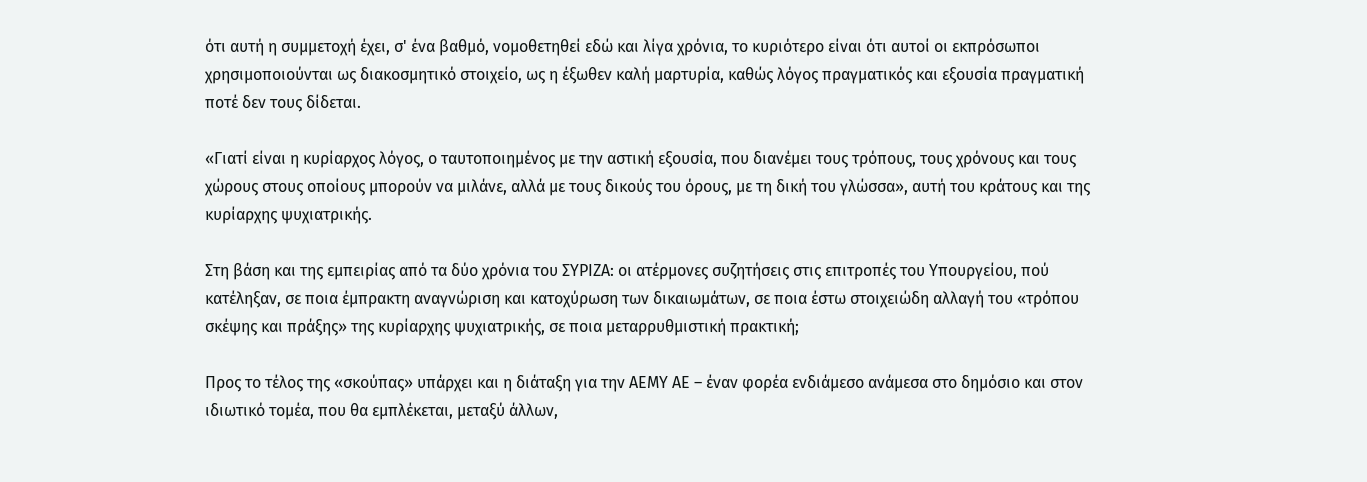ότι αυτή η συμμετοχή έχει, σ' ένα βαθμό, νομοθετηθεί εδώ και λίγα χρόνια, το κυριότερο είναι ότι αυτοί οι εκπρόσωποι χρησιμοποιούνται ως διακοσμητικό στοιχείο, ως η έξωθεν καλή μαρτυρία, καθώς λόγος πραγματικός και εξουσία πραγματική ποτέ δεν τους δίδεται.

«Γιατί είναι η κυρίαρχος λόγος, ο ταυτοποιημένος με την αστική εξουσία, που διανέμει τους τρόπους, τους χρόνους και τους χώρους στους οποίους μπορούν να μιλάνε, αλλά με τους δικούς του όρους, με τη δική του γλώσσα», αυτή του κράτους και της κυρίαρχης ψυχιατρικής.

Στη βάση και της εμπειρίας από τα δύο χρόνια του ΣΥΡΙΖΑ: οι ατέρμονες συζητήσεις στις επιτροπές του Υπουργείου, πού κατέληξαν, σε ποια έμπρακτη αναγνώριση και κατοχύρωση των δικαιωμάτων, σε ποια έστω στοιχειώδη αλλαγή του «τρόπου σκέψης και πράξης» της κυρίαρχης ψυχιατρικής, σε ποια μεταρρυθμιστική πρακτική;

Προς το τέλος της «σκούπας» υπάρχει και η διάταξη για την ΑΕΜΥ ΑΕ – έναν φορέα ενδιάμεσο ανάμεσα στο δημόσιο και στον ιδιωτικό τομέα, που θα εμπλέκεται, μεταξύ άλλων,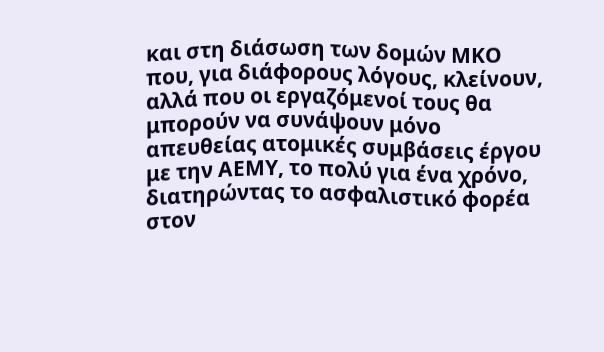και στη διάσωση των δομών ΜΚΟ που, για διάφορους λόγους, κλείνουν, αλλά που οι εργαζόμενοί τους θα μπορούν να συνάψουν μόνο απευθείας ατομικές συμβάσεις έργου με την ΑΕΜΥ, το πολύ για ένα χρόνο, διατηρώντας το ασφαλιστικό φορέα στον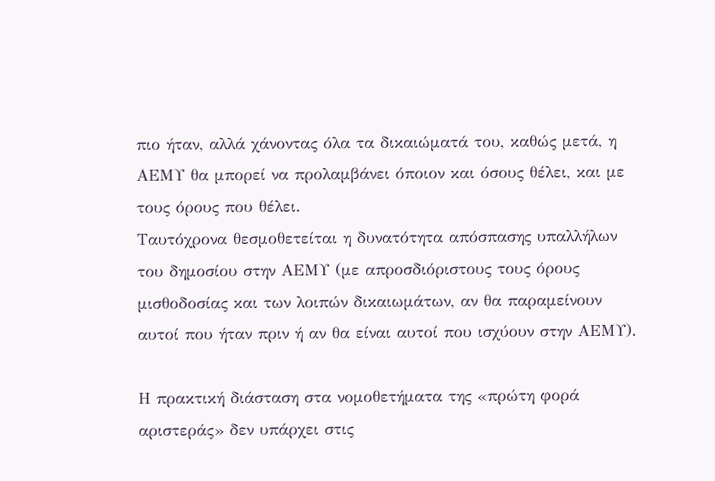πιο ήταν, αλλά χάνοντας όλα τα δικαιώματά του, καθώς μετά, η ΑΕΜΥ θα μπορεί να προλαμβάνει όποιον και όσους θέλει, και με τους όρους που θέλει.
Ταυτόχρονα θεσμοθετείται η δυνατότητα απόσπασης υπαλλήλων του δημοσίου στην ΑΕΜΥ (με απροσδιόριστους τους όρους μισθοδοσίας και των λοιπών δικαιωμάτων, αν θα παραμείνουν αυτοί που ήταν πριν ή αν θα είναι αυτοί που ισχύουν στην ΑΕΜΥ).

Η πρακτική διάσταση στα νομοθετήματα της «πρώτη φορά αριστεράς» δεν υπάρχει στις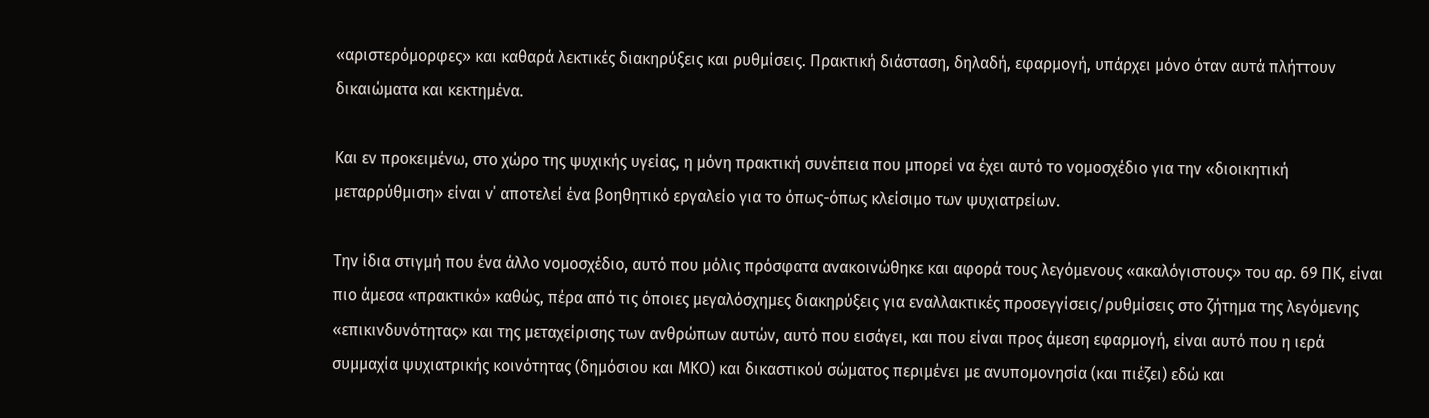«αριστερόμορφες» και καθαρά λεκτικές διακηρύξεις και ρυθμίσεις. Πρακτική διάσταση, δηλαδή, εφαρμογή, υπάρχει μόνο όταν αυτά πλήττουν δικαιώματα και κεκτημένα.

Και εν προκειμένω, στο χώρο της ψυχικής υγείας, η μόνη πρακτική συνέπεια που μπορεί να έχει αυτό το νομοσχέδιο για την «διοικητική μεταρρύθμιση» είναι ν΄ αποτελεί ένα βοηθητικό εργαλείο για το όπως-όπως κλείσιμο των ψυχιατρείων.

Την ίδια στιγμή που ένα άλλο νομοσχέδιο, αυτό που μόλις πρόσφατα ανακοινώθηκε και αφορά τους λεγόμενους «ακαλόγιστους» του αρ. 69 ΠΚ, είναι πιο άμεσα «πρακτικό» καθώς, πέρα από τις όποιες μεγαλόσχημες διακηρύξεις για εναλλακτικές προσεγγίσεις/ρυθμίσεις στο ζήτημα της λεγόμενης «επικινδυνότητας» και της μεταχείρισης των ανθρώπων αυτών, αυτό που εισάγει, και που είναι προς άμεση εφαρμογή, είναι αυτό που η ιερά συμμαχία ψυχιατρικής κοινότητας (δημόσιου και ΜΚΟ) και δικαστικού σώματος περιμένει με ανυπομονησία (και πιέζει) εδώ και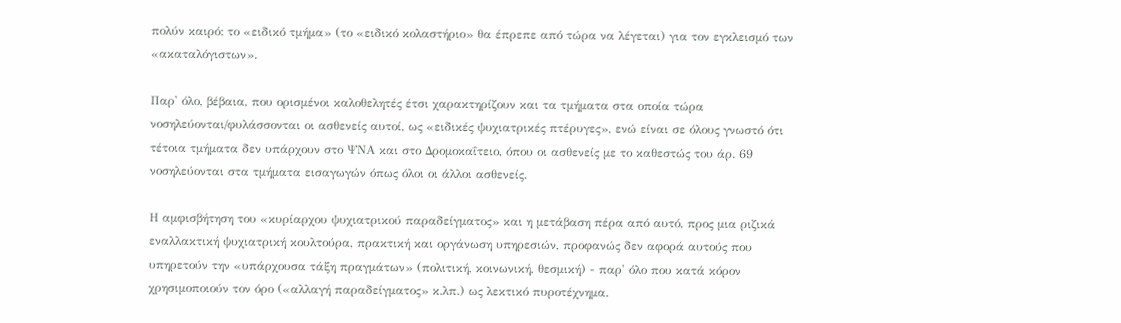πολύν καιρό: το «ειδικό τμήμα» (το «ειδικό κολαστήριο» θα έπρεπε από τώρα να λέγεται) για τον εγκλεισμό των «ακαταλόγιστων».

Παρ' όλο, βέβαια, που ορισμένοι καλοθελητές έτσι χαρακτηρίζουν και τα τμήματα στα οποία τώρα νοσηλεύονται/φυλάσσονται οι ασθενείς αυτοί, ως «ειδικές ψυχιατρικές πτέρυγες», ενώ είναι σε όλους γνωστό ότι τέτοια τμήματα δεν υπάρχουν στο ΨΝΑ και στο Δρομοκαΐτειο, όπου οι ασθενείς με το καθεστώς του άρ. 69 νοσηλεύονται στα τμήματα εισαγωγών όπως όλοι οι άλλοι ασθενείς.

Η αμφισβήτηση του «κυρίαρχου ψυχιατρικού παραδείγματος» και η μετάβαση πέρα από αυτό, προς μια ριζικά εναλλακτική ψυχιατρική κουλτούρα, πρακτική και οργάνωση υπηρεσιών, προφανώς δεν αφορά αυτούς που υπηρετούν την «υπάρχουσα τάξη πραγμάτων» (πολιτική, κοινωνική, θεσμική) - παρ' όλο που κατά κόρον χρησιμοποιούν τον όρο («αλλαγή παραδείγματος» κ.λπ.) ως λεκτικό πυροτέχνημα.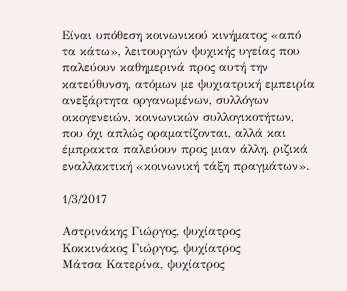Είναι υπόθεση κοινωνικού κινήματος «από τα κάτω», λειτουργών ψυχικής υγείας που παλεύουν καθημερινά προς αυτή την κατεύθυνση, ατόμων με ψυχιατρική εμπειρία ανεξάρτητα οργανωμένων, συλλόγων οικογενειών, κοινωνικών συλλογικοτήτων, που όχι απλώς οραματίζονται, αλλά και έμπρακτα παλεύουν προς μιαν άλλη, ριζικά εναλλακτική «κοινωνική τάξη πραγμάτων».

1/3/2017

Αστρινάκης Γιώργος, ψυχίατρος
Κοκκινάκος Γιώργος, ψυχίατρος
Μάτσα Κατερίνα, ψυχίατρος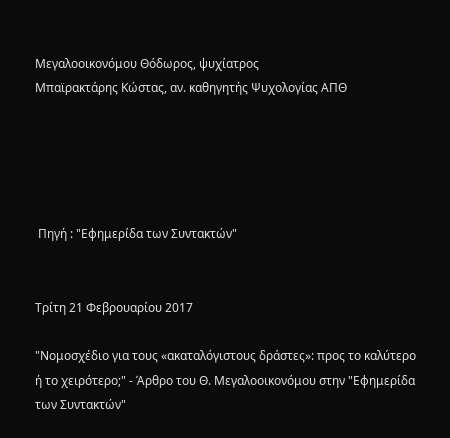Μεγαλοοικονόμου Θόδωρος, ψυχίατρος
Μπαϊρακτάρης Κώστας, αν. καθηγητής Ψυχολογίας ΑΠΘ





 Πηγή : "Εφημερίδα των Συντακτών"


Τρίτη 21 Φεβρουαρίου 2017

"Νομοσχέδιο για τους «ακαταλόγιστους δράστες»: προς το καλύτερο ή το χειρότερο;" - Άρθρο του Θ. Μεγαλοοικονόμου στην "Εφημερίδα των Συντακτών"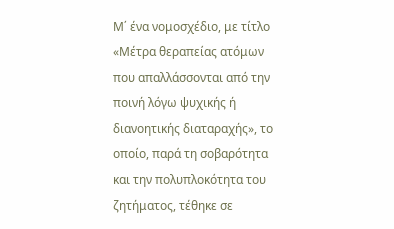Μ΄ ένα νομοσχέδιο, με τίτλο «Μέτρα θεραπείας ατόμων που απαλλάσσονται από την ποινή λόγω ψυχικής ή διανοητικής διαταραχής», το οποίο, παρά τη σοβαρότητα και την πολυπλοκότητα του ζητήματος, τέθηκε σε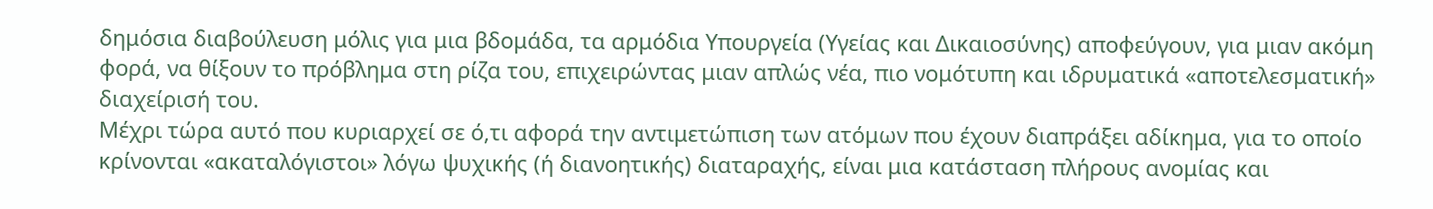δημόσια διαβούλευση μόλις για μια βδομάδα, τα αρμόδια Υπουργεία (Υγείας και Δικαιοσύνης) αποφεύγουν, για μιαν ακόμη φορά, να θίξουν το πρόβλημα στη ρίζα του, επιχειρώντας μιαν απλώς νέα, πιο νομότυπη και ιδρυματικά «αποτελεσματική» διαχείρισή του.
Μέχρι τώρα αυτό που κυριαρχεί σε ό,τι αφορά την αντιμετώπιση των ατόμων που έχουν διαπράξει αδίκημα, για το οποίο κρίνονται «ακαταλόγιστοι» λόγω ψυχικής (ή διανοητικής) διαταραχής, είναι μια κατάσταση πλήρους ανομίας και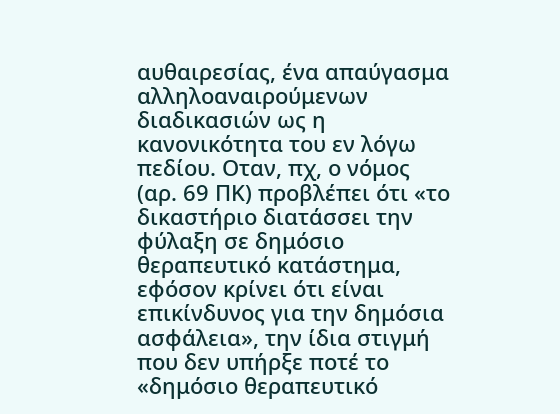αυθαιρεσίας, ένα απαύγασμα αλληλοαναιρούμενων διαδικασιών ως η κανονικότητα του εν λόγω πεδίου. Οταν, πχ, ο νόμος  (αρ. 69 ΠΚ) προβλέπει ότι «το δικαστήριο διατάσσει την φύλαξη σε δημόσιο θεραπευτικό κατάστημα, εφόσον κρίνει ότι είναι επικίνδυνος για την δημόσια ασφάλεια», την ίδια στιγμή που δεν υπήρξε ποτέ το «δημόσιο θεραπευτικό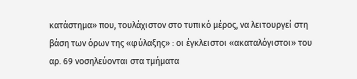κατάστημα» που, τουλάχιστον στο τυπικό μέρος, να λειτουργεί στη βάση των όρων της «φύλαξης» : οι έγκλειστοι «ακαταλόγιστοι» του αρ. 69 νοσηλεύονται στα τμήματα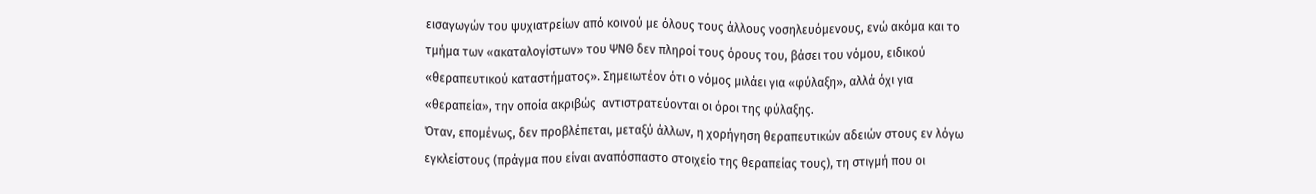εισαγωγών του ψυχιατρείων από κοινού με όλους τους άλλους νοσηλευόμενους, ενώ ακόμα και το τμήμα των «ακαταλογίστων» του ΨΝΘ δεν πληροί τους όρους του, βάσει του νόμου, ειδικού «θεραπευτικού καταστήματος». Σημειωτέον ότι ο νόμος μιλάει για «φύλαξη», αλλά όχι για «θεραπεία», την οποία ακριβώς  αντιστρατεύονται οι όροι της φύλαξης.
Όταν, επομένως, δεν προβλέπεται, μεταξύ άλλων, η χορήγηση θεραπευτικών αδειών στους εν λόγω εγκλείστους (πράγμα που είναι αναπόσπαστο στοιχείο της θεραπείας τους), τη στιγμή που οι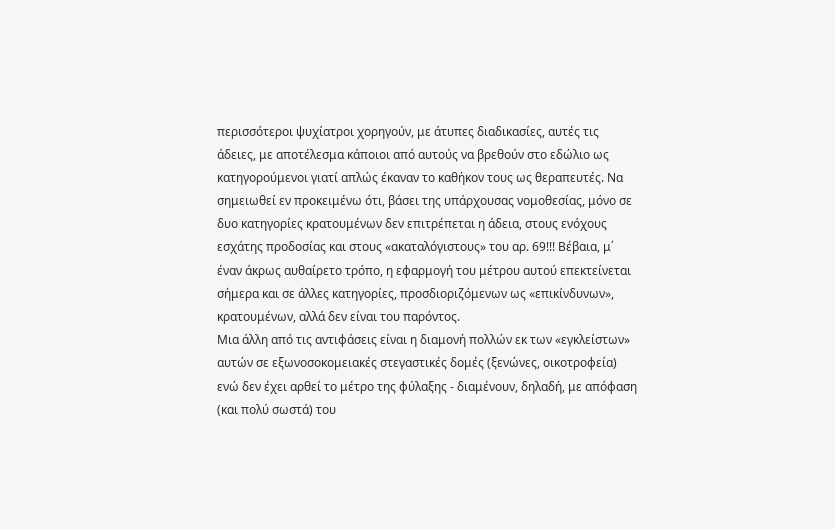περισσότεροι ψυχίατροι χορηγούν, με άτυπες διαδικασίες, αυτές τις άδειες, με αποτέλεσμα κάποιοι από αυτούς να βρεθούν στο εδώλιο ως κατηγορούμενοι γιατί απλώς έκαναν το καθήκον τους ως θεραπευτές. Να σημειωθεί εν προκειμένω ότι, βάσει της υπάρχουσας νομοθεσίας, μόνο σε δυο κατηγορίες κρατουμένων δεν επιτρέπεται η άδεια, στους ενόχους εσχάτης προδοσίας και στους «ακαταλόγιστους» του αρ. 69!!! Βέβαια, μ΄ έναν άκρως αυθαίρετο τρόπο, η εφαρμογή του μέτρου αυτού επεκτείνεται σήμερα και σε άλλες κατηγορίες, προσδιοριζόμενων ως «επικίνδυνων», κρατουμένων, αλλά δεν είναι του παρόντος.
Μια άλλη από τις αντιφάσεις είναι η διαμονή πολλών εκ των «εγκλείστων» αυτών σε εξωνοσοκομειακές στεγαστικές δομές (ξενώνες, οικοτροφεία) ενώ δεν έχει αρθεί το μέτρο της φύλαξης - διαμένουν, δηλαδή, με απόφαση (και πολύ σωστά) του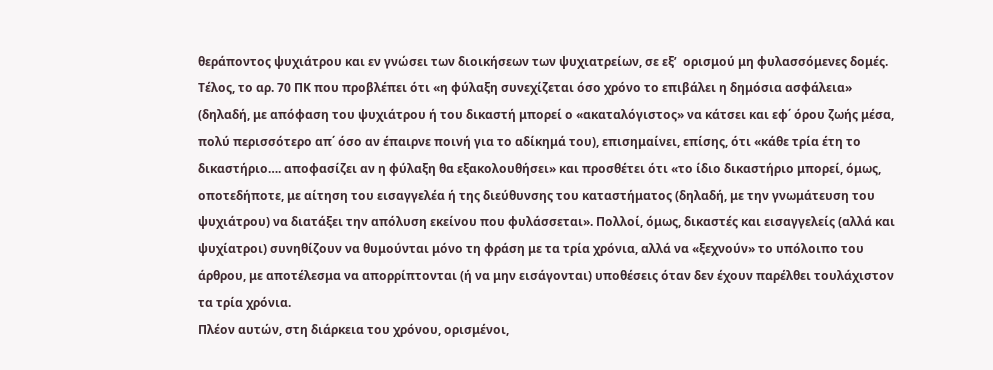θεράποντος ψυχιάτρου και εν γνώσει των διοικήσεων των ψυχιατρείων, σε εξ’  ορισμού μη φυλασσόμενες δομές.
Τέλος, το αρ. 70 ΠΚ που προβλέπει ότι «η φύλαξη συνεχίζεται όσο χρόνο το επιβάλει η δημόσια ασφάλεια» (δηλαδή, με απόφαση του ψυχιάτρου ή του δικαστή μπορεί ο «ακαταλόγιστος» να κάτσει και εφ΄ όρου ζωής μέσα, πολύ περισσότερο απ΄ όσο αν έπαιρνε ποινή για το αδίκημά του), επισημαίνει, επίσης, ότι «κάθε τρία έτη το δικαστήριο…. αποφασίζει αν η φύλαξη θα εξακολουθήσει» και προσθέτει ότι «το ίδιο δικαστήριο μπορεί, όμως, οποτεδήποτε, με αίτηση του εισαγγελέα ή της διεύθυνσης του καταστήματος (δηλαδή, με την γνωμάτευση του ψυχιάτρου) να διατάξει την απόλυση εκείνου που φυλάσσεται». Πολλοί, όμως, δικαστές και εισαγγελείς (αλλά και ψυχίατροι) συνηθίζουν να θυμούνται μόνο τη φράση με τα τρία χρόνια, αλλά να «ξεχνούν» το υπόλοιπο του άρθρου, με αποτέλεσμα να απορρίπτονται (ή να μην εισάγονται) υποθέσεις όταν δεν έχουν παρέλθει τουλάχιστον τα τρία χρόνια.
Πλέον αυτών, στη διάρκεια του χρόνου, ορισμένοι,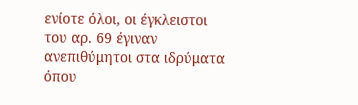ενίοτε όλοι, οι έγκλειστοι του αρ. 69 έγιναν ανεπιθύμητοι στα ιδρύματα όπου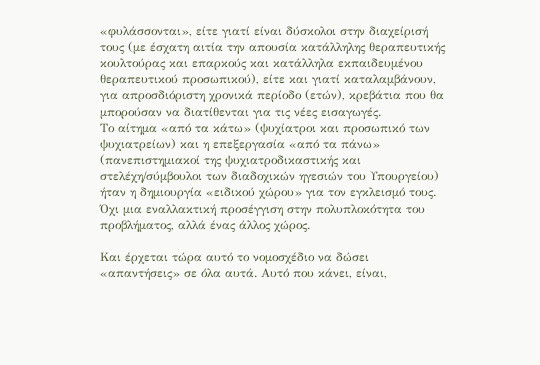«φυλάσσονται», είτε γιατί είναι δύσκολοι στην διαχείρισή τους (με έσχατη αιτία την απουσία κατάλληλης θεραπευτικής κουλτούρας και επαρκούς και κατάλληλα εκπαιδευμένου θεραπευτικού προσωπικού), είτε και γιατί καταλαμβάνουν, για απροσδιόριστη χρονικά περίοδο (ετών), κρεβάτια που θα μπορούσαν να διατίθενται για τις νέες εισαγωγές.
Το αίτημα «από τα κάτω» (ψυχίατροι και προσωπικό των ψυχιατρείων) και η επεξεργασία «από τα πάνω» (πανεπιστημιακοί της ψυχιατροδικαστικής και στελέχη/σύμβουλοι των διαδοχικών ηγεσιών του Υπουργείου) ήταν η δημιουργία «ειδικού χώρου» για τον εγκλεισμό τους. Όχι μια εναλλακτική προσέγγιση στην πολυπλοκότητα του προβλήματος, αλλά ένας άλλος χώρος.

Και έρχεται τώρα αυτό το νομοσχέδιο να δώσει «απαντήσεις» σε όλα αυτά. Αυτό που κάνει, είναι,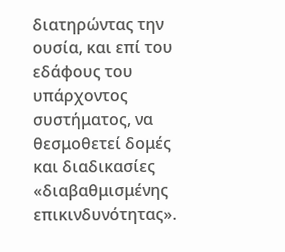διατηρώντας την ουσία, και επί του εδάφους του υπάρχοντος συστήματος, να θεσμοθετεί δομές και διαδικασίες «διαβαθμισμένης επικινδυνότητας».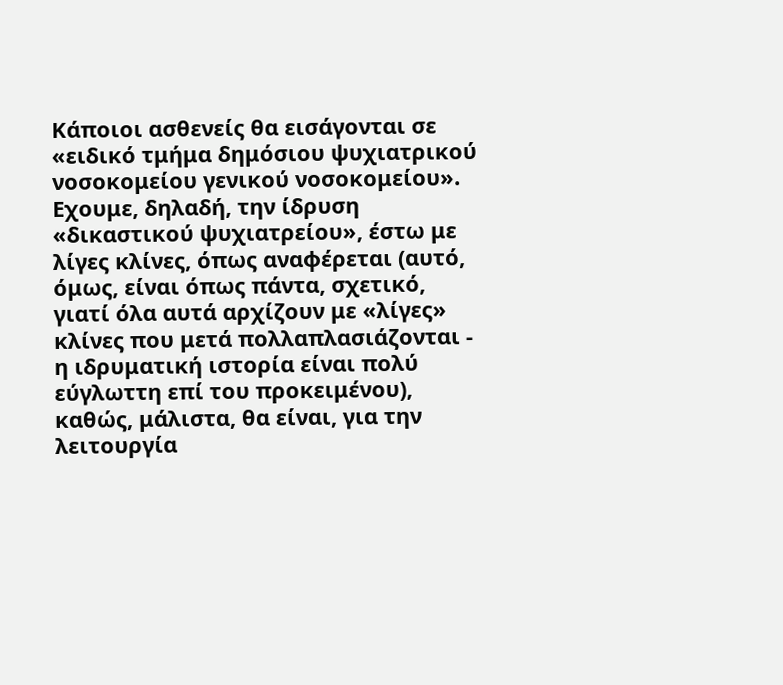Κάποιοι ασθενείς θα εισάγονται σε «ειδικό τμήμα δημόσιου ψυχιατρικού νοσοκομείου γενικού νοσοκομείου». Εχουμε, δηλαδή, την ίδρυση «δικαστικού ψυχιατρείου», έστω με λίγες κλίνες, όπως αναφέρεται (αυτό, όμως, είναι όπως πάντα, σχετικό, γιατί όλα αυτά αρχίζουν με «λίγες» κλίνες που μετά πολλαπλασιάζονται - η ιδρυματική ιστορία είναι πολύ εύγλωττη επί του προκειμένου), καθώς, μάλιστα, θα είναι, για την λειτουργία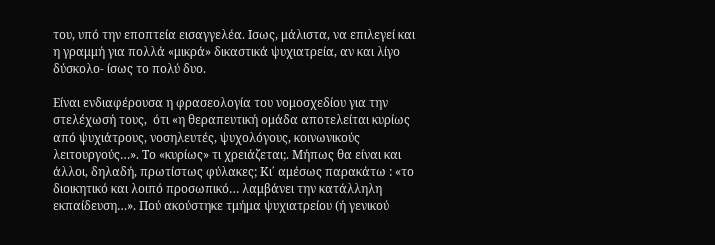του, υπό την εποπτεία εισαγγελέα. Ισως, μάλιστα, να επιλεγεί και η γραμμή για πολλά «μικρά» δικαστικά ψυχιατρεία, αν και λίγο δύσκολο- ίσως το πολύ δυο.

Είναι ενδιαφέρουσα η φρασεολογία του νομοσχεδίου για την στελέχωσή τους,  ότι «η θεραπευτική ομάδα αποτελείται κυρίως από ψυχιάτρους, νοσηλευτές, ψυχολόγους, κοινωνικούς λειτουργούς…». Το «κυρίως» τι χρειάζεται;. Μήπως θα είναι και άλλοι, δηλαδή, πρωτίστως φύλακες; Κι΄ αμέσως παρακάτω : «το διοικητικό και λοιπό προσωπικό… λαμβάνει την κατάλληλη εκπαίδευση…». Πού ακούστηκε τμήμα ψυχιατρείου (ή γενικού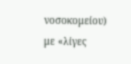νοσοκομείου) με «λίγες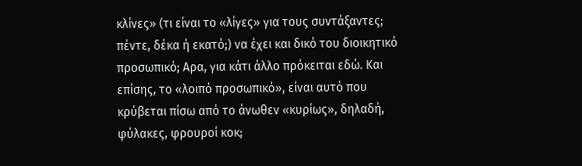κλίνες» (τι είναι το «λίγες» για τους συντάξαντες; πέντε, δέκα ή εκατό;) να έχει και δικό του διοικητικό προσωπικό; Αρα, για κάτι άλλο πρόκειται εδώ. Και επίσης, το «λοιπό προσωπικό», είναι αυτό που κρύβεται πίσω από το άνωθεν «κυρίως», δηλαδή, φύλακες, φρουροί κοκ;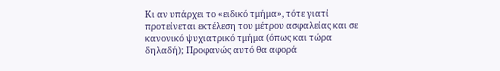Κι αν υπάρχει το «ειδικό τμήμα», τότε γιατί προτείνεται εκτέλεση του μέτρου ασφαλείας και σε κανονικό ψυχιατρικό τμήμα (όπως και τώρα δηλαδή); Προφανώς αυτό θα αφορά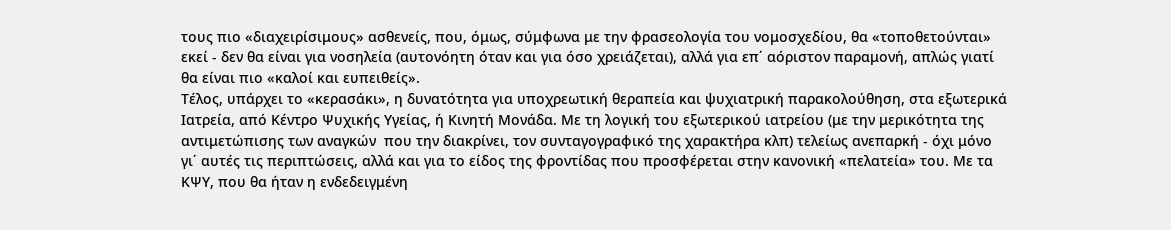τους πιο «διαχειρίσιμους» ασθενείς, που, όμως, σύμφωνα με την φρασεολογία του νομοσχεδίου, θα «τοποθετούνται» εκεί - δεν θα είναι για νοσηλεία (αυτονόητη όταν και για όσο χρειάζεται), αλλά για επ΄ αόριστον παραμονή, απλώς γιατί θα είναι πιο «καλοί και ευπειθείς».
Τέλος, υπάρχει το «κερασάκι», η δυνατότητα για υποχρεωτική θεραπεία και ψυχιατρική παρακολούθηση, στα εξωτερικά Ιατρεία, από Κέντρο Ψυχικής Υγείας, ή Κινητή Μονάδα. Με τη λογική του εξωτερικού ιατρείου (με την μερικότητα της αντιμετώπισης των αναγκών  που την διακρίνει, τον συνταγογραφικό της χαρακτήρα κλπ) τελείως ανεπαρκή - όχι μόνο γι΄ αυτές τις περιπτώσεις, αλλά και για το είδος της φροντίδας που προσφέρεται στην κανονική «πελατεία» του. Με τα ΚΨΥ, που θα ήταν η ενδεδειγμένη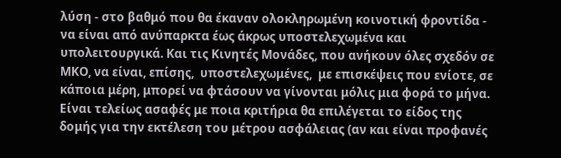λύση - στο βαθμό που θα έκαναν ολοκληρωμένη κοινοτική φροντίδα - να είναι από ανύπαρκτα έως άκρως υποστελεχωμένα και υπολειτουργικά. Και τις Κινητές Μονάδες, που ανήκουν όλες σχεδόν σε ΜΚΟ, να είναι, επίσης,  υποστελεχωμένες,  με επισκέψεις που ενίοτε, σε κάποια μέρη, μπορεί να φτάσουν να γίνονται μόλις μια φορά το μήνα.
Είναι τελείως ασαφές με ποια κριτήρια θα επιλέγεται το είδος της δομής για την εκτέλεση του μέτρου ασφάλειας (αν και είναι προφανές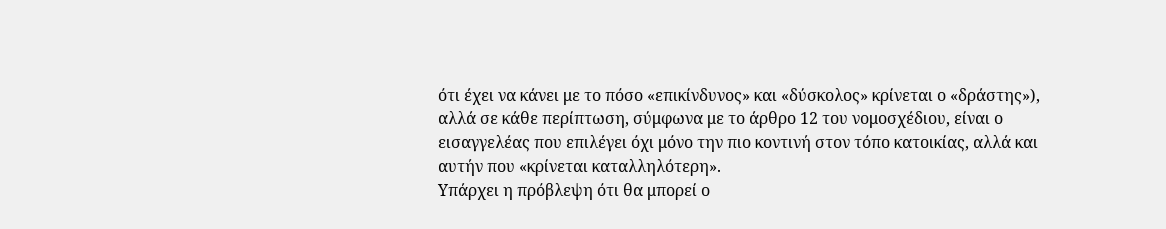ότι έχει να κάνει με το πόσο «επικίνδυνος» και «δύσκολος» κρίνεται ο «δράστης»), αλλά σε κάθε περίπτωση, σύμφωνα με το άρθρο 12 του νομοσχέδιου, είναι ο εισαγγελέας που επιλέγει όχι μόνο την πιο κοντινή στον τόπο κατοικίας, αλλά και αυτήν που «κρίνεται καταλληλότερη».
Υπάρχει η πρόβλεψη ότι θα μπορεί ο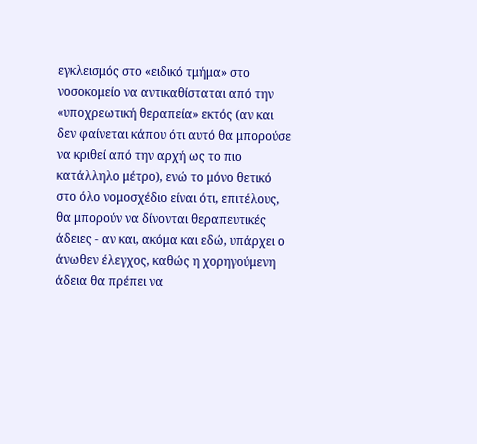εγκλεισμός στο «ειδικό τμήμα» στο νοσοκομείο να αντικαθίσταται από την «υποχρεωτική θεραπεία» εκτός (αν και δεν φαίνεται κάπου ότι αυτό θα μπορούσε να κριθεί από την αρχή ως το πιο κατάλληλο μέτρο), ενώ το μόνο θετικό στο όλο νομοσχέδιο είναι ότι, επιτέλους, θα μπορούν να δίνονται θεραπευτικές άδειες - αν και, ακόμα και εδώ, υπάρχει ο άνωθεν έλεγχος, καθώς η χορηγούμενη άδεια θα πρέπει να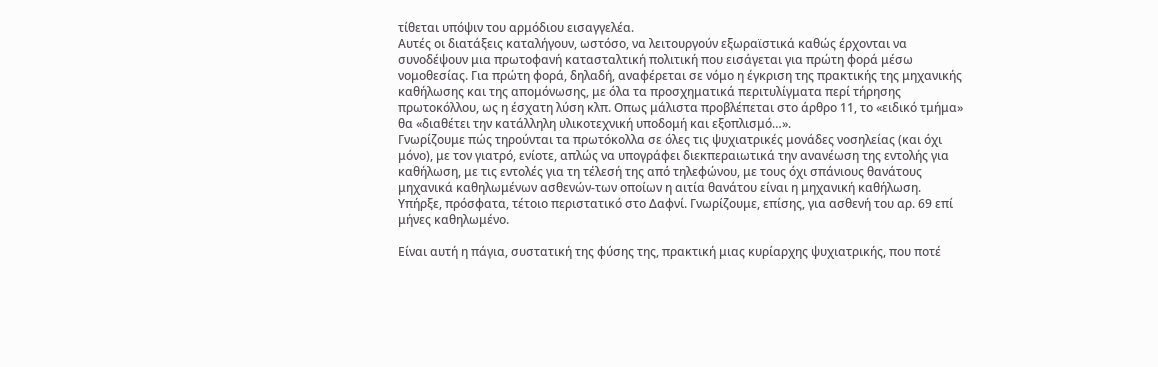τίθεται υπόψιν του αρμόδιου εισαγγελέα.
Αυτές οι διατάξεις καταλήγουν, ωστόσο, να λειτουργούν εξωραϊστικά καθώς έρχονται να συνοδέψουν μια πρωτοφανή κατασταλτική πολιτική που εισάγεται για πρώτη φορά μέσω νομοθεσίας. Για πρώτη φορά, δηλαδή, αναφέρεται σε νόμο η έγκριση της πρακτικής της μηχανικής καθήλωσης και της απομόνωσης, με όλα τα προσχηματικά περιτυλίγματα περί τήρησης πρωτοκόλλου, ως η έσχατη λύση κλπ. Οπως μάλιστα προβλέπεται στο άρθρο 11, το «ειδικό τμήμα» θα «διαθέτει την κατάλληλη υλικοτεχνική υποδομή και εξοπλισμό…».
Γνωρίζουμε πώς τηρούνται τα πρωτόκολλα σε όλες τις ψυχιατρικές μονάδες νοσηλείας (και όχι μόνο), με τον γιατρό, ενίοτε, απλώς να υπογράφει διεκπεραιωτικά την ανανέωση της εντολής για καθήλωση, με τις εντολές για τη τέλεσή της από τηλεφώνου, με τους όχι σπάνιους θανάτους μηχανικά καθηλωμένων ασθενών-των οποίων η αιτία θανάτου είναι η μηχανική καθήλωση. Υπήρξε, πρόσφατα, τέτοιο περιστατικό στο Δαφνί. Γνωρίζουμε, επίσης, για ασθενή του αρ. 69 επί μήνες καθηλωμένο.

Είναι αυτή η πάγια, συστατική της φύσης της, πρακτική μιας κυρίαρχης ψυχιατρικής, που ποτέ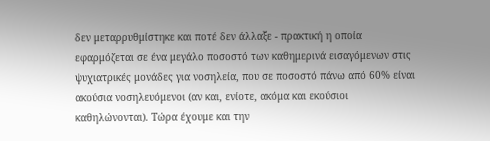δεν μεταρρυθμίστηκε και ποτέ δεν άλλαξε - πρακτική η οποία εφαρμόζεται σε ένα μεγάλο ποσοστό των καθημερινά εισαγόμενων στις ψυχιατρικές μονάδες για νοσηλεία, που σε ποσοστό πάνω από 60% είναι ακούσια νοσηλευόμενοι (αν και, ενίοτε, ακόμα και εκούσιοι καθηλώνονται). Τώρα έχουμε και την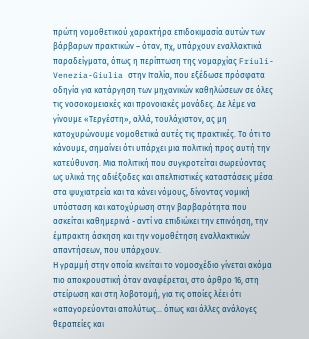πρώτη νομοθετικού χαρακτήρα επιδοκιμασία αυτών των βάρβαρων πρακτικών – όταν, πχ, υπάρχουν εναλλακτικά  παραδείγματα, όπως η περίπτωση της νομαρχίας Friuli-Venezia-Giulia στην Ιταλία, που εξέδωσε πρόσφατα οδηγία για κατάργηση των μηχανικών καθηλώσεων σε όλες τις νοσοκομειακές και προνοιακές μονάδες. Δε λέμε να γίνουμε «Τεργέστη», αλλά, τουλάχιστον, ας μη κατοχυρώνουμε νομοθετικά αυτές τις πρακτικές. Το ότι το κάνουμε, σημαίνει ότι υπάρχει μια πολιτική προς αυτή την κατεύθυνση. Μια πολιτική που συγκροτείται σωρεύοντας ως υλικά της αδιέξοδες και απελπιστικές καταστάσεις μέσα στα ψυχιατρεία και τα κάνει νόμους, δίνοντας νομική υπόσταση και κατοχύρωση στην βαρβαρότητα που ασκείται καθημερινά - αντί να επιδιώκει την επινόηση, την έμπρακτη άσκηση και την νομοθέτηση εναλλακτικών απαντήσεων, που υπάρχουν.
Η γραμμή στην οποία κινείται το νομοσχέδιο γίνεται ακόμα πιο αποκρουστική όταν αναφέρεται, στο άρθρο 16, στη στείρωση και στη λοβοτομή, για τις οποίες λέει ότι «απαγορεύονται απολύτως… όπως και άλλες ανάλογες θεραπείες και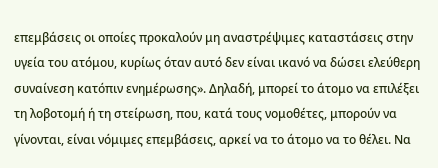επεμβάσεις οι οποίες προκαλούν μη αναστρέψιμες καταστάσεις στην υγεία του ατόμου, κυρίως όταν αυτό δεν είναι ικανό να δώσει ελεύθερη συναίνεση κατόπιν ενημέρωσης». Δηλαδή, μπορεί το άτομο να επιλέξει τη λοβοτομή ή τη στείρωση, που, κατά τους νομοθέτες, μπορούν να γίνονται, είναι νόμιμες επεμβάσεις, αρκεί να το άτομο να το θέλει. Να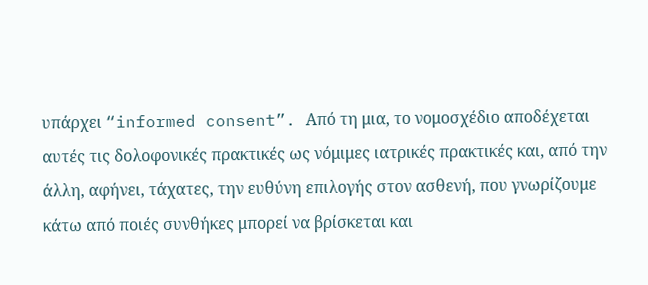υπάρχει “informed consent”. Από τη μια, το νομοσχέδιο αποδέχεται αυτές τις δολοφονικές πρακτικές ως νόμιμες ιατρικές πρακτικές και, από την άλλη, αφήνει, τάχατες, την ευθύνη επιλογής στον ασθενή, που γνωρίζουμε κάτω από ποιές συνθήκες μπορεί να βρίσκεται και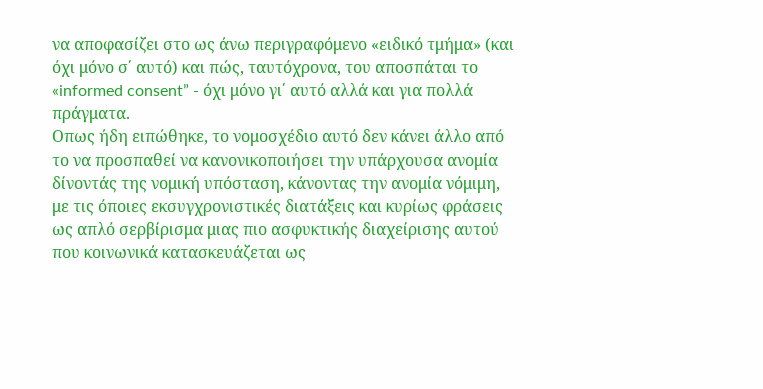να αποφασίζει στο ως άνω περιγραφόμενο «ειδικό τμήμα» (και όχι μόνο σ΄ αυτό) και πώς, ταυτόχρονα, του αποσπάται το «informed consent” - όχι μόνο γι΄ αυτό αλλά και για πολλά πράγματα.
Οπως ήδη ειπώθηκε, το νομοσχέδιο αυτό δεν κάνει άλλο από το να προσπαθεί να κανονικοποιήσει την υπάρχουσα ανομία δίνοντάς της νομική υπόσταση, κάνοντας την ανομία νόμιμη,  με τις όποιες εκσυγχρονιστικές διατάξεις και κυρίως φράσεις ως απλό σερβίρισμα μιας πιο ασφυκτικής διαχείρισης αυτού που κοινωνικά κατασκευάζεται ως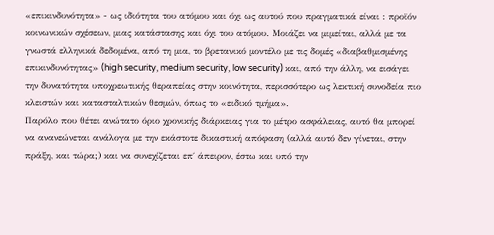«επικινδυνότητα» - ως ιδιότητα του ατόμου και όχι ως αυτού που πραγματικά είναι : προϊόν κοινωνικών σχέσεων, μιας κατάστασης και όχι του ατόμου. Μοιάζει να μιμείται, αλλά με τα γνωστά ελληνικά δεδομένα, από τη μια, το βρετανικό μοντέλο με τις δομές «διαβαθμισμένης επικινδυνότητας» (high security, medium security, low security) και, από την άλλη, να εισάγει την δυνατότητα υποχρεωτικής θεραπείας στην κοινότητα, περισσότερο ως λεκτική συνοδεία πιο κλειστών και κατασταλτικών θεσμών, όπως το «ειδικό τμήμα».
Παρόλο που θέτει ανώτατο όριο χρονικής διάρκειας για το μέτρο ασφάλειας, αυτό θα μπορεί να ανανεώνεται ανάλογα με την εκάστοτε δικαστική απόφαση (αλλά αυτό δεν γίνεται, στην πράξη, και τώρα;) και να συνεχίζεται επ΄ άπειρον, έστω και υπό την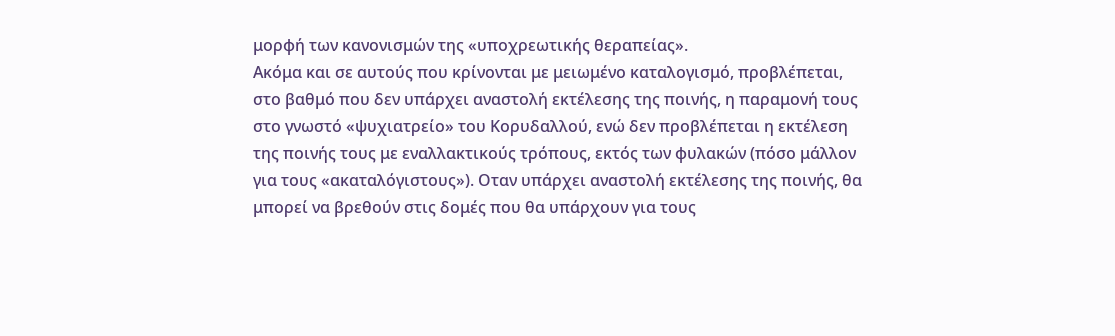μορφή των κανονισμών της «υποχρεωτικής θεραπείας».
Ακόμα και σε αυτούς που κρίνονται με μειωμένο καταλογισμό, προβλέπεται, στο βαθμό που δεν υπάρχει αναστολή εκτέλεσης της ποινής, η παραμονή τους στο γνωστό «ψυχιατρείο» του Κορυδαλλού, ενώ δεν προβλέπεται η εκτέλεση της ποινής τους με εναλλακτικούς τρόπους, εκτός των φυλακών (πόσο μάλλον για τους «ακαταλόγιστους»). Οταν υπάρχει αναστολή εκτέλεσης της ποινής, θα μπορεί να βρεθούν στις δομές που θα υπάρχουν για τους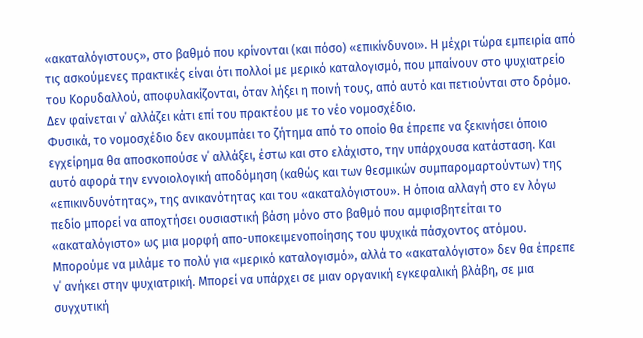«ακαταλόγιστους», στο βαθμό που κρίνονται (και πόσο) «επικίνδυνοι». Η μέχρι τώρα εμπειρία από τις ασκούμενες πρακτικές είναι ότι πολλοί με μερικό καταλογισμό, που μπαίνουν στο ψυχιατρείο του Κορυδαλλού, αποφυλακίζονται, όταν λήξει η ποινή τους, από αυτό και πετιούνται στο δρόμο. Δεν φαίνεται ν΄ αλλάζει κάτι επί του πρακτέου με το νέο νομοσχέδιο.
Φυσικά, το νομοσχέδιο δεν ακουμπάει το ζήτημα από το οποίο θα έπρεπε να ξεκινήσει όποιο εγχείρημα θα αποσκοπούσε ν΄ αλλάξει, έστω και στο ελάχιστο, την υπάρχουσα κατάσταση. Και αυτό αφορά την εννοιολογική αποδόμηση (καθώς και των θεσμικών συμπαρομαρτούντων) της «επικινδυνότητας», της ανικανότητας και του «ακαταλόγιστου». Η όποια αλλαγή στο εν λόγω πεδίο μπορεί να αποχτήσει ουσιαστική βάση μόνο στο βαθμό που αμφισβητείται το «ακαταλόγιστο» ως μια μορφή απο-υποκειμενοποίησης του ψυχικά πάσχοντος ατόμου. Μπορούμε να μιλάμε το πολύ για «μερικό καταλογισμό», αλλά το «ακαταλόγιστο» δεν θα έπρεπε ν΄ ανήκει στην ψυχιατρική. Μπορεί να υπάρχει σε μιαν οργανική εγκεφαλική βλάβη, σε μια συγχυτική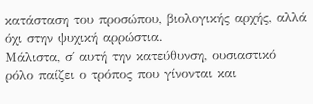κατάσταση του προσώπου, βιολογικής αρχής, αλλά όχι στην ψυχική αρρώστια.
Μάλιστα, σ΄ αυτή την κατεύθυνση, ουσιαστικό ρόλο παίζει ο τρόπος που γίνονται και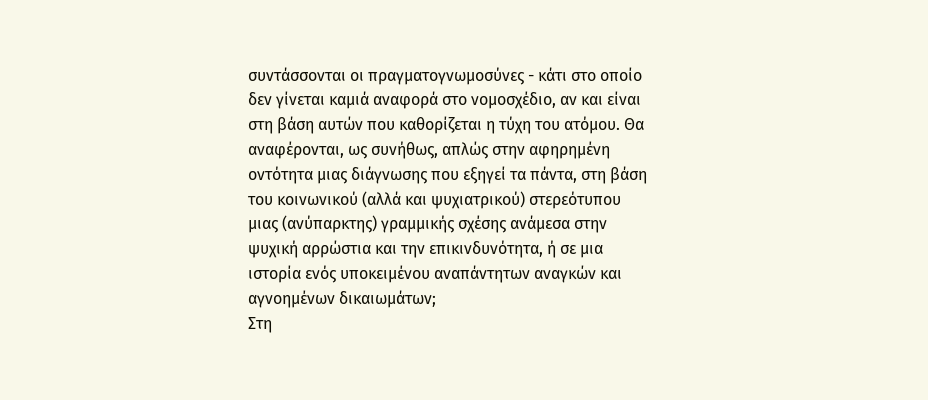συντάσσονται οι πραγματογνωμοσύνες - κάτι στο οποίο δεν γίνεται καμιά αναφορά στο νομοσχέδιο, αν και είναι στη βάση αυτών που καθορίζεται η τύχη του ατόμου. Θα αναφέρονται, ως συνήθως, απλώς στην αφηρημένη οντότητα μιας διάγνωσης που εξηγεί τα πάντα, στη βάση του κοινωνικού (αλλά και ψυχιατρικού) στερεότυπου μιας (ανύπαρκτης) γραμμικής σχέσης ανάμεσα στην ψυχική αρρώστια και την επικινδυνότητα, ή σε μια ιστορία ενός υποκειμένου αναπάντητων αναγκών και αγνοημένων δικαιωμάτων;
Στη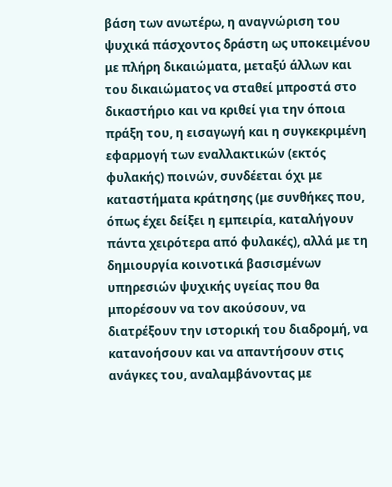βάση των ανωτέρω, η αναγνώριση του ψυχικά πάσχοντος δράστη ως υποκειμένου με πλήρη δικαιώματα, μεταξύ άλλων και του δικαιώματος να σταθεί μπροστά στο δικαστήριο και να κριθεί για την όποια πράξη του, η εισαγωγή και η συγκεκριμένη εφαρμογή των εναλλακτικών (εκτός φυλακής) ποινών, συνδέεται όχι με καταστήματα κράτησης (με συνθήκες που, όπως έχει δείξει η εμπειρία, καταλήγουν πάντα χειρότερα από φυλακές), αλλά με τη δημιουργία κοινοτικά βασισμένων υπηρεσιών ψυχικής υγείας που θα μπορέσουν να τον ακούσουν, να διατρέξουν την ιστορική του διαδρομή, να κατανοήσουν και να απαντήσουν στις ανάγκες του, αναλαμβάνοντας με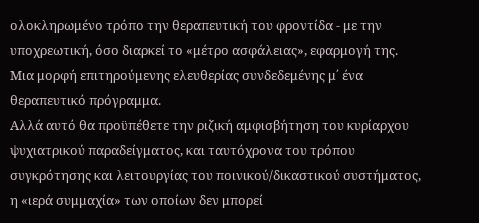ολοκληρωμένο τρόπο την θεραπευτική του φροντίδα - με την υποχρεωτική, όσο διαρκεί το «μέτρο ασφάλειας», εφαρμογή της. Μια μορφή επιτηρούμενης ελευθερίας συνδεδεμένης μ΄ ένα θεραπευτικό πρόγραμμα.
Αλλά αυτό θα προϋπέθετε την ριζική αμφισβήτηση του κυρίαρχου ψυχιατρικού παραδείγματος, και ταυτόχρονα του τρόπου συγκρότησης και λειτουργίας του ποινικού/δικαστικού συστήματος, η «ιερά συμμαχία» των οποίων δεν μπορεί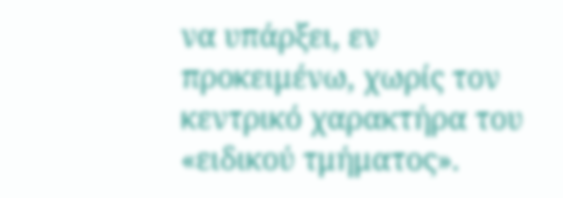να υπάρξει, εν προκειμένω, χωρίς τον κεντρικό χαρακτήρα του «ειδικού τμήματος».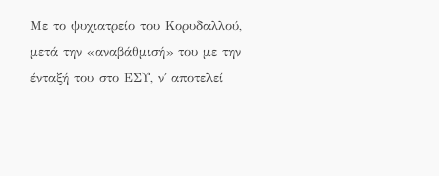Με το ψυχιατρείο του Κορυδαλλού, μετά την «αναβάθμισή» του με την ένταξή του στο ΕΣΥ, ν΄ αποτελεί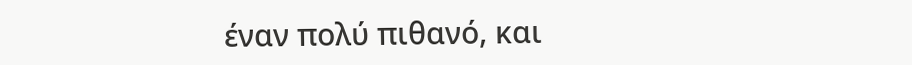έναν πολύ πιθανό, και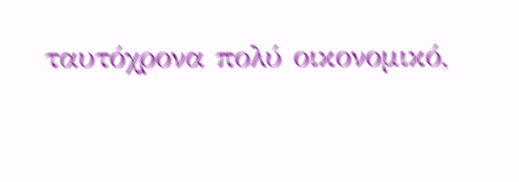ταυτόχρονα πολύ οικονομικό,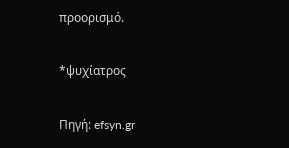προορισμό.

*ψυχίατρος

Πηγή: efsyn.gr